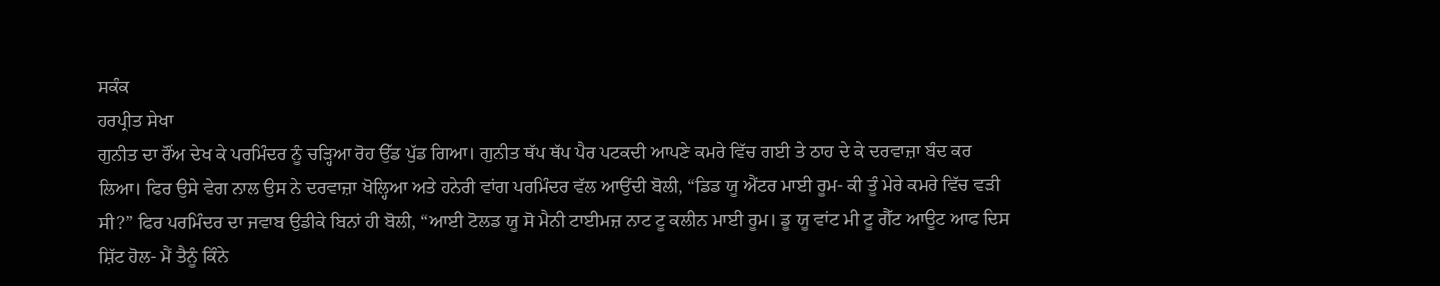ਸਕੰਕ
ਹਰਪ੍ਰੀਤ ਸੇਖਾ
ਗੁਨੀਤ ਦਾ ਰੌਂਅ ਦੇਖ ਕੇ ਪਰਮਿੰਦਰ ਨੂੰ ਚੜ੍ਹਿਆ ਰੋਹ ਉੱਡ ਪੁੱਡ ਗਿਆ। ਗੁਨੀਤ ਥੱਪ ਥੱਪ ਪੈਰ ਪਟਕਦੀ ਆਪਣੇ ਕਮਰੇ ਵਿੱਚ ਗਈ ਤੇ ਠਾਹ ਦੇ ਕੇ ਦਰਵਾਜ਼ਾ ਬੰਦ ਕਰ ਲਿਆ। ਫਿਰ ਉਸੇ ਵੇਗ ਨਾਲ ਉਸ ਨੇ ਦਰਵਾਜ਼ਾ ਖੋਲ੍ਹਿਆ ਅਤੇ ਹਨੇਰੀ ਵਾਂਗ ਪਰਮਿੰਦਰ ਵੱਲ ਆਉਂਦੀ ਬੋਲੀ, “ਡਿਡ ਯੂ ਐਂਟਰ ਮਾਈ ਰੂਮ- ਕੀ ਤੂੰ ਮੇਰੇ ਕਮਰੇ ਵਿੱਚ ਵੜੀ ਸੀ?” ਫਿਰ ਪਰਮਿੰਦਰ ਦਾ ਜਵਾਬ ਉਡੀਕੇ ਬਿਨਾਂ ਹੀ ਬੋਲੀ, “ਆਈ ਟੋਲਡ ਯੂ ਸੋ ਮੈਨੀ ਟਾਈਮਜ਼ ਨਾਟ ਟੂ ਕਲੀਨ ਮਾਈ ਰੂਮ। ਡੂ ਯੂ ਵਾਂਟ ਮੀ ਟੂ ਗੈੱਟ ਆਊਟ ਆਫ ਦਿਸ ਸ਼ਿੱਟ ਹੋਲ- ਮੈਂ ਤੈਨੂੰ ਕਿੰਨੇ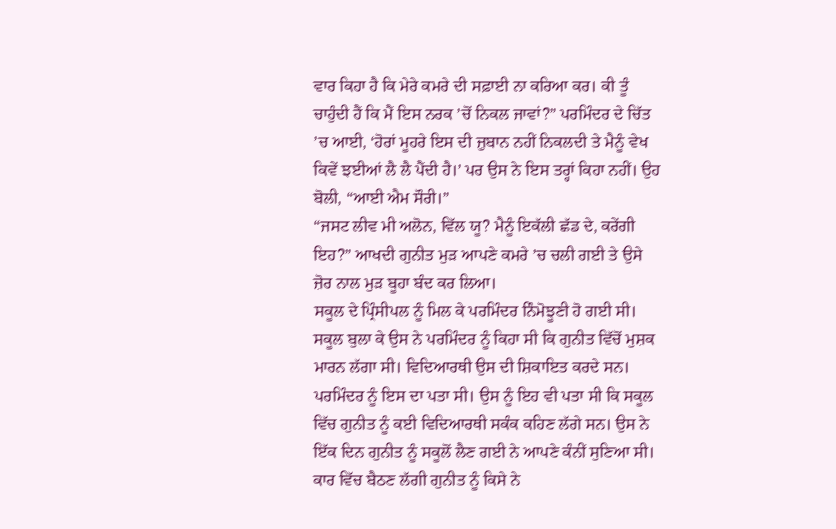ਵਾਰ ਕਿਹਾ ਹੈ ਕਿ ਮੇਰੇ ਕਮਰੇ ਦੀ ਸਫ਼ਾਈ ਨਾ ਕਰਿਆ ਕਰ। ਕੀ ਤੂੰ ਚਾਹੁੰਦੀ ਹੈਂ ਕਿ ਮੈਂ ਇਸ ਨਰਕ ’ਚੋਂ ਨਿਕਲ ਜਾਵਾਂ?” ਪਰਮਿੰਦਰ ਦੇ ਚਿੱਤ ’ਚ ਆਈ, ‘ਹੋਰਾਂ ਮੂਹਰੇ ਇਸ ਦੀ ਜ਼ੁਬਾਨ ਨਹੀਂ ਨਿਕਲਦੀ ਤੇ ਮੈਨੂੰ ਵੇਖ ਕਿਵੇਂ ਝਈਆਂ ਲੈ ਲੈ ਪੈਂਦੀ ਹੈ।’ ਪਰ ਉਸ ਨੇ ਇਸ ਤਰ੍ਹਾਂ ਕਿਹਾ ਨਹੀਂ। ਉਹ ਬੋਲੀ, “ਆਈ ਐਮ ਸੌਰੀ।”
“ਜਸਟ ਲੀਵ ਮੀ ਅਲੋਨ, ਵਿੱਲ ਯੂ? ਮੈਨੂੰ ਇਕੱਲੀ ਛੱਡ ਦੇ, ਕਰੇਂਗੀ ਇਹ?” ਆਖਦੀ ਗੁਨੀਤ ਮੁੜ ਆਪਣੇ ਕਮਰੇ ’ਚ ਚਲੀ ਗਈ ਤੇ ਉਸੇ ਜ਼ੋਰ ਨਾਲ ਮੁੜ ਬੂਹਾ ਬੰਦ ਕਰ ਲਿਆ।
ਸਕੂਲ ਦੇ ਪ੍ਰਿੰਸੀਪਲ ਨੂੰ ਮਿਲ ਕੇ ਪਰਮਿੰਦਰ ਨਿੰਮੋਝੂਣੀ ਹੋ ਗਈ ਸੀ। ਸਕੂਲ ਬੁਲਾ ਕੇ ਉਸ ਨੇ ਪਰਮਿੰਦਰ ਨੂੰ ਕਿਹਾ ਸੀ ਕਿ ਗੁਨੀਤ ਵਿੱਚੋਂ ਮੁਸ਼ਕ ਮਾਰਨ ਲੱਗਾ ਸੀ। ਵਿਦਿਆਰਥੀ ਉਸ ਦੀ ਸ਼ਿਕਾਇਤ ਕਰਦੇ ਸਨ। ਪਰਮਿੰਦਰ ਨੂੰ ਇਸ ਦਾ ਪਤਾ ਸੀ। ਉਸ ਨੂੰ ਇਹ ਵੀ ਪਤਾ ਸੀ ਕਿ ਸਕੂਲ ਵਿੱਚ ਗੁਨੀਤ ਨੂੰ ਕਈ ਵਿਦਿਆਰਥੀ ਸਕੰਕ ਕਹਿਣ ਲੱਗੇ ਸਨ। ਉਸ ਨੇ ਇੱਕ ਦਿਨ ਗੁਨੀਤ ਨੂੰ ਸਕੂਲੋਂ ਲੈਣ ਗਈ ਨੇ ਆਪਣੇ ਕੰਨੀਂ ਸੁਣਿਆ ਸੀ। ਕਾਰ ਵਿੱਚ ਬੈਠਣ ਲੱਗੀ ਗੁਨੀਤ ਨੂੰ ਕਿਸੇ ਨੇ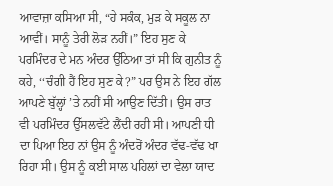ਆਵਾਜ਼ਾ ਕਸਿਆ ਸੀ, “ਹੇ ਸਕੰਕ, ਮੁੜ ਕੇ ਸਕੂਲ ਨਾ ਆਵੀਂ। ਸਾਨੂੰ ਤੇਰੀ ਲੋੜ ਨਹੀਂ।” ਇਹ ਸੁਣ ਕੇ ਪਰਮਿੰਦਰ ਦੇ ਮਨ ਅੰਦਰ ਉੱਠਿਆ ਤਾਂ ਸੀ ਕਿ ਗੁਨੀਤ ਨੂੰ ਕਹੇ, ‘‘ਚੰਗੀ ਹੈਂ ਇਹ ਸੁਣ ਕੇ?” ਪਰ ਉਸ ਨੇ ਇਹ ਗੱਲ ਆਪਣੇ ਬੁੱਲ੍ਹਾਂ ’ਤੇ ਨਹੀਂ ਸੀ ਆਉਣ ਦਿੱਤੀ। ਉਸ ਰਾਤ ਵੀ ਪਰਮਿੰਦਰ ਉੱਸਲਵੱਟੇ ਲੈਂਦੀ ਰਹੀ ਸੀ। ਆਪਣੀ ਧੀ ਦਾ ਪਿਆ ਇਹ ਨਾਂ ਉਸ ਨੂੰ ਅੰਦਰੋਂ ਅੰਦਰ ਵੱਢ-ਵੱਢ ਖਾ ਰਿਹਾ ਸੀ। ਉਸ ਨੂੰ ਕਈ ਸਾਲ ਪਹਿਲਾਂ ਦਾ ਵੇਲਾ ਯਾਦ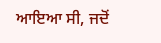ਆਇਆ ਸੀ, ਜਦੋਂ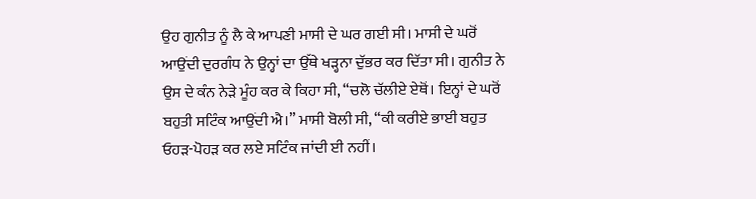ਉਹ ਗੁਨੀਤ ਨੂੰ ਲੈ ਕੇ ਆਪਣੀ ਮਾਸੀ ਦੇ ਘਰ ਗਈ ਸੀ। ਮਾਸੀ ਦੇ ਘਰੋਂ ਆਉਂਦੀ ਦੁਰਗੰਧ ਨੇ ਉਨ੍ਹਾਂ ਦਾ ਉੱਥੇ ਖੜ੍ਹਨਾ ਦੁੱਭਰ ਕਰ ਦਿੱਤਾ ਸੀ। ਗੁਨੀਤ ਨੇ ਉਸ ਦੇ ਕੰਨ ਨੇੜੇ ਮੂੰਹ ਕਰ ਕੇ ਕਿਹਾ ਸੀ, “ਚਲੋ ਚੱਲੀਏ ਏਥੋਂ। ਇਨ੍ਹਾਂ ਦੇ ਘਰੋਂ ਬਹੁਤੀ ਸਟਿੰਕ ਆਉਂਦੀ ਐ।” ਮਾਸੀ ਬੋਲੀ ਸੀ, “ਕੀ ਕਰੀਏ ਭਾਈ ਬਹੁਤ ਓਹੜ-ਪੋਹੜ ਕਰ ਲਏ ਸਟਿੰਕ ਜਾਂਦੀ ਈ ਨਹੀਂ।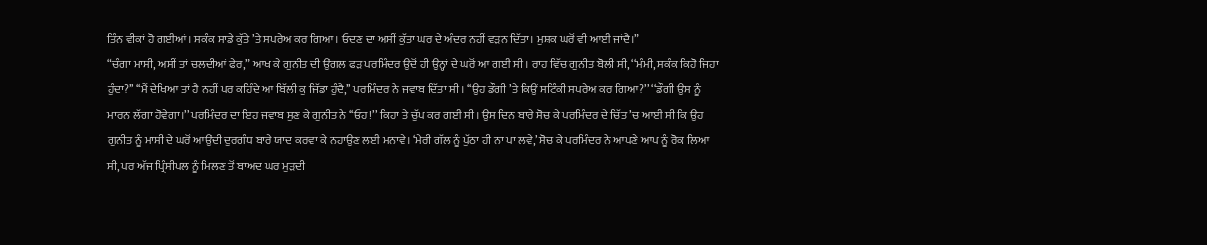ਤਿੰਨ ਵੀਕਾਂ ਹੋ ਗਈਆਂ। ਸਕੰਕ ਸਾਡੇ ਕੁੱਤੇ ’ਤੇ ਸਪਰੇਅ ਕਰ ਗਿਆ। ਓਦਣ ਦਾ ਅਸੀਂ ਕੁੱਤਾ ਘਰ ਦੇ ਅੰਦਰ ਨਹੀਂ ਵੜਨ ਦਿੱਤਾ। ਮੁਸ਼ਕ ਘਰੋਂ ਵੀ ਆਈ ਜਾਂਦੈ।”
“ਚੰਗਾ ਮਾਸੀ, ਅਸੀਂ ਤਾਂ ਚਲਦੀਆਂ ਫੇਰ,” ਆਖ ਕੇ ਗੁਨੀਤ ਦੀ ਉਂਗਲ ਫੜ ਪਰਮਿੰਦਰ ਉਦੋਂ ਹੀ ਉਨ੍ਹਾਂ ਦੇ ਘਰੋਂ ਆ ਗਈ ਸੀ। ਰਾਹ ਵਿੱਚ ਗੁਨੀਤ ਬੋਲੀ ਸੀ, ‘‘ਮੰਮੀ, ਸਕੰਕ ਕਿਹੋ ਜਿਹਾ ਹੁੰਦਾ?’’ ‘‘ਮੈਂ ਦੇਖਿਆ ਤਾਂ ਹੈ ਨਹੀਂ ਪਰ ਕਹਿੰਦੇ ਆ ਬਿੱਲੀ ਕੁ ਜਿੱਡਾ ਹੁੰਦੈ,’’ ਪਰਮਿੰਦਰ ਨੇ ਜਵਾਬ ਦਿੱਤਾ ਸੀ। ‘‘ਉਹ ਡੌਗੀ ’ਤੇ ਕਿਉਂ ਸਟਿੰਕੀ ਸਪਰੇਅ ਕਰ ਗਿਆ?’’ ‘‘ਡੌਗੀ ਉਸ ਨੂੰ ਮਾਰਨ ਲੱਗਾ ਹੋਵੇਗਾ।’’ ਪਰਮਿੰਦਰ ਦਾ ਇਹ ਜਵਾਬ ਸੁਣ ਕੇ ਗੁਨੀਤ ਨੇ ‘‘ਓਹ!’’ ਕਿਹਾ ਤੇ ਚੁੱਪ ਕਰ ਗਈ ਸੀ। ਉਸ ਦਿਨ ਬਾਰੇ ਸੋਚ ਕੇ ਪਰਮਿੰਦਰ ਦੇ ਚਿੱਤ ’ਚ ਆਈ ਸੀ ਕਿ ਉਹ ਗੁਨੀਤ ਨੂੰ ਮਾਸੀ ਦੇ ਘਰੋਂ ਆਉਂਦੀ ਦੁਰਗੰਧ ਬਾਰੇ ਯਾਦ ਕਰਵਾ ਕੇ ਨਹਾਉਣ ਲਈ ਮਨਾਵੇ। ‘ਮੇਰੀ ਗੱਲ ਨੂੰ ਪੁੱਠਾ ਹੀ ਨਾ ਪਾ ਲਵੇ,’ ਸੋਚ ਕੇ ਪਰਮਿੰਦਰ ਨੇ ਆਪਣੇ ਆਪ ਨੂੰ ਰੋਕ ਲਿਆ ਸੀ, ਪਰ ਅੱਜ ਪ੍ਰਿੰਸੀਪਲ ਨੂੰ ਮਿਲਣ ਤੋਂ ਬਾਅਦ ਘਰ ਮੁੜਦੀ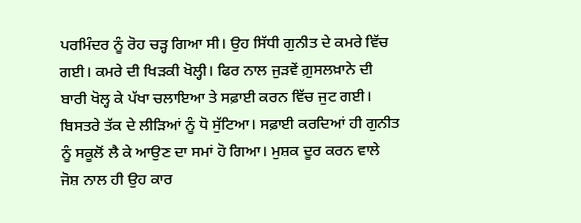ਪਰਮਿੰਦਰ ਨੂੰ ਰੋਹ ਚੜ੍ਹ ਗਿਆ ਸੀ। ਉਹ ਸਿੱਧੀ ਗੁਨੀਤ ਦੇ ਕਮਰੇ ਵਿੱਚ ਗਈ। ਕਮਰੇ ਦੀ ਖਿੜਕੀ ਖੋਲ੍ਹੀ। ਫਿਰ ਨਾਲ ਜੁੜਵੇਂ ਗ਼ੁਸਲਖ਼ਾਨੇ ਦੀ ਬਾਰੀ ਖੋਲ੍ਹ ਕੇ ਪੱਖਾ ਚਲਾਇਆ ਤੇ ਸਫ਼ਾਈ ਕਰਨ ਵਿੱਚ ਜੁਟ ਗਈ। ਬਿਸਤਰੇ ਤੱਕ ਦੇ ਲੀੜਿਆਂ ਨੂੰ ਧੋ ਸੁੱਟਿਆ। ਸਫ਼ਾਈ ਕਰਦਿਆਂ ਹੀ ਗੁਨੀਤ ਨੂੰ ਸਕੂਲੋਂ ਲੈ ਕੇ ਆਉਣ ਦਾ ਸਮਾਂ ਹੋ ਗਿਆ। ਮੁਸ਼ਕ ਦੂਰ ਕਰਨ ਵਾਲੇ ਜੋਸ਼ ਨਾਲ ਹੀ ਉਹ ਕਾਰ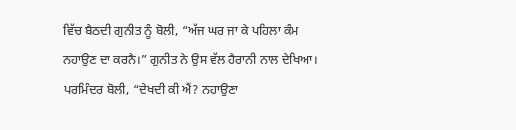ਵਿੱਚ ਬੈਠਦੀ ਗੁਨੀਤ ਨੂੰ ਬੋਲੀ, “ਅੱਜ ਘਰ ਜਾ ਕੇ ਪਹਿਲਾ ਕੰਮ ਨਹਾਉਣ ਦਾ ਕਰਨੈ।” ਗੁਨੀਤ ਨੇ ਉਸ ਵੱਲ ਹੈਰਾਨੀ ਨਾਲ ਦੇਖਿਆ। ਪਰਮਿੰਦਰ ਬੋਲੀ, “ਦੇਖਦੀ ਕੀ ਐਂ? ਨਹਾਉਣਾ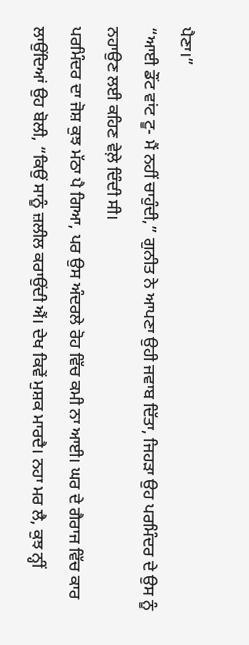ਪੈਣਾ।”
“ਆਈ ਡੌਂਟ ਵਾਂਟ ਟੂ- ਮੈਂ ਨਹੀਂ ਚਾਹੁੰਦੀ,” ਗੁਨੀਤ ਨੇ ਆਪਣਾ ਉਹੀ ਜਵਾਬ ਦਿੱਤਾ, ਜਿਹੜਾ ਉਹ ਪਰਮਿੰਦਰ ਦੇ ਉਸ ਨੂੰ ਨਹਾਉਣ ਲਈ ਕਹਿਣ ਵੇਲ਼ੇ ਦਿੰਦੀ ਸੀ।
ਪਰਮਿੰਦਰ ਦਾ ਜੋਸ਼ ਕੁਝ ਮੱਠਾ ਪੈ ਗਿਆ, ਪਰ ਉਸ ਅੰਦਰਲੇ ਰੋਹ ਵਿੱਚ ਕਮੀ ਨਾ ਆਈ। ਘਰ ਦੇ ਗੈਰਾਜ ਵਿੱਚ ਕਾਰ ਲਾਉਂਦਿਆਂ ਉਹ ਬੋਲੀ, “ਕਿਉਂ ਸਾਨੂੰ ਜ਼ਲੀਲ ਕਰਾਉਂਦੀ ਐਂ। ਦੇਖ ਕਿਵੇਂ ਮੁਸ਼ਕ ਮਾਰਦੈ। ਨਹਾ ਮਰ ਲੈ, ਕੁਝ ਨ੍ਹੀਂ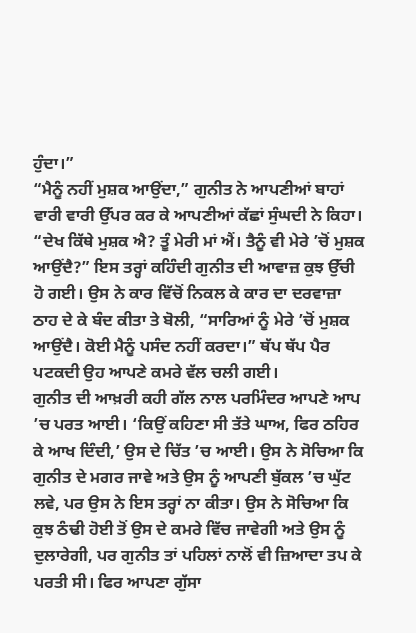ਹੁੰਦਾ।”
“ਮੈਨੂੰ ਨਹੀਂ ਮੁਸ਼ਕ ਆਉਂਦਾ,” ਗੁਨੀਤ ਨੇ ਆਪਣੀਆਂ ਬਾਹਾਂ ਵਾਰੀ ਵਾਰੀ ਉੱਪਰ ਕਰ ਕੇ ਆਪਣੀਆਂ ਕੱਛਾਂ ਸੁੰਘਦੀ ਨੇ ਕਿਹਾ। “ਦੇਖ ਕਿੱਥੇ ਮੁਸ਼ਕ ਐ? ਤੂੰ ਮੇਰੀ ਮਾਂ ਐਂ। ਤੈਨੂੰ ਵੀ ਮੇਰੇ ’ਚੋਂ ਮੁਸ਼ਕ ਆਉਂਦੈ?” ਇਸ ਤਰ੍ਹਾਂ ਕਹਿੰਦੀ ਗੁਨੀਤ ਦੀ ਆਵਾਜ਼ ਕੁਝ ਉੱਚੀ ਹੋ ਗਈ। ਉਸ ਨੇ ਕਾਰ ਵਿੱਚੋਂ ਨਿਕਲ ਕੇ ਕਾਰ ਦਾ ਦਰਵਾਜ਼ਾ ਠਾਹ ਦੇ ਕੇ ਬੰਦ ਕੀਤਾ ਤੇ ਬੋਲੀ, “ਸਾਰਿਆਂ ਨੂੰ ਮੇਰੇ ’ਚੋਂ ਮੁਸ਼ਕ ਆਉਂਦੈ। ਕੋਈ ਮੈਨੂੰ ਪਸੰਦ ਨਹੀਂ ਕਰਦਾ।” ਥੱਪ ਥੱਪ ਪੈਰ ਪਟਕਦੀ ਉਹ ਆਪਣੇ ਕਮਰੇ ਵੱਲ ਚਲੀ ਗਈ।
ਗੁਨੀਤ ਦੀ ਆਖ਼ਰੀ ਕਹੀ ਗੱਲ ਨਾਲ ਪਰਮਿੰਦਰ ਆਪਣੇ ਆਪ ’ਚ ਪਰਤ ਆਈ। ‘ਕਿਉਂ ਕਹਿਣਾ ਸੀ ਤੱਤੇ ਘਾਅ, ਫਿਰ ਠਹਿਰ ਕੇ ਆਖ ਦਿੰਦੀ,’ ਉਸ ਦੇ ਚਿੱਤ ’ਚ ਆਈ। ਉਸ ਨੇ ਸੋਚਿਆ ਕਿ ਗੁਨੀਤ ਦੇ ਮਗਰ ਜਾਵੇ ਅਤੇ ਉਸ ਨੂੰ ਆਪਣੀ ਬੁੱਕਲ ’ਚ ਘੁੱਟ ਲਵੇ, ਪਰ ਉਸ ਨੇ ਇਸ ਤਰ੍ਹਾਂ ਨਾ ਕੀਤਾ। ਉਸ ਨੇ ਸੋਚਿਆ ਕਿ ਕੁਝ ਠੰਢੀ ਹੋਈ ਤੋਂ ਉਸ ਦੇ ਕਮਰੇ ਵਿੱਚ ਜਾਵੇਗੀ ਅਤੇ ਉਸ ਨੂੰ ਦੁਲਾਰੇਗੀ, ਪਰ ਗੁਨੀਤ ਤਾਂ ਪਹਿਲਾਂ ਨਾਲੋਂ ਵੀ ਜ਼ਿਆਦਾ ਤਪ ਕੇ ਪਰਤੀ ਸੀ। ਫਿਰ ਆਪਣਾ ਗੁੱਸਾ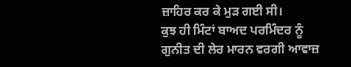ਜ਼ਾਹਿਰ ਕਰ ਕੇ ਮੁੜ ਗਈ ਸੀ।
ਕੁਝ ਹੀ ਮਿੰਟਾਂ ਬਾਅਦ ਪਰਮਿੰਦਰ ਨੂੰ ਗੁਨੀਤ ਦੀ ਲੇਰ ਮਾਰਨ ਵਰਗੀ ਆਵਾਜ਼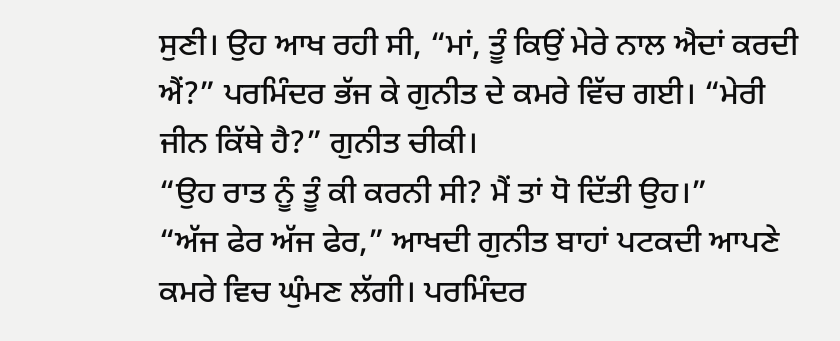ਸੁਣੀ। ਉਹ ਆਖ ਰਹੀ ਸੀ, “ਮਾਂ, ਤੂੰ ਕਿਉਂ ਮੇਰੇ ਨਾਲ ਐਦਾਂ ਕਰਦੀ ਐਂ?” ਪਰਮਿੰਦਰ ਭੱਜ ਕੇ ਗੁਨੀਤ ਦੇ ਕਮਰੇ ਵਿੱਚ ਗਈ। “ਮੇਰੀ ਜੀਨ ਕਿੱਥੇ ਹੈ?” ਗੁਨੀਤ ਚੀਕੀ।
“ਉਹ ਰਾਤ ਨੂੰ ਤੂੰ ਕੀ ਕਰਨੀ ਸੀ? ਮੈਂ ਤਾਂ ਧੋ ਦਿੱਤੀ ਉਹ।”
“ਅੱਜ ਫੇਰ ਅੱਜ ਫੇਰ,” ਆਖਦੀ ਗੁਨੀਤ ਬਾਹਾਂ ਪਟਕਦੀ ਆਪਣੇ ਕਮਰੇ ਵਿਚ ਘੁੰਮਣ ਲੱਗੀ। ਪਰਮਿੰਦਰ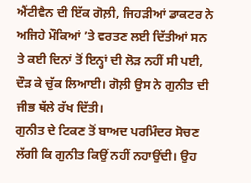ਐਂਟੀਵੈਨ ਦੀ ਇੱਕ ਗੋਲ਼ੀ, ਜਿਹੜੀਆਂ ਡਾਕਟਰ ਨੇ ਅਜਿਹੇ ਮੌਕਿਆਂ ’ਤੇ ਵਰਤਣ ਲਈ ਦਿੱਤੀਆਂ ਸਨ ਤੇ ਕਈ ਦਿਨਾਂ ਤੋਂ ਇਨ੍ਹਾਂ ਦੀ ਲੋੜ ਨਹੀਂ ਸੀ ਪਈ, ਦੌੜ ਕੇ ਚੁੱਕ ਲਿਆਈ। ਗੋਲ਼ੀ ਉਸ ਨੇ ਗੁਨੀਤ ਦੀ ਜੀਭ ਥੱਲੇ ਰੱਖ ਦਿੱਤੀ।
ਗੁਨੀਤ ਦੇ ਟਿਕਣ ਤੋਂ ਬਾਅਦ ਪਰਮਿੰਦਰ ਸੋਚਣ ਲੱਗੀ ਕਿ ਗੁਨੀਤ ਕਿਉਂ ਨਹੀਂ ਨਹਾਉਂਦੀ। ਉਹ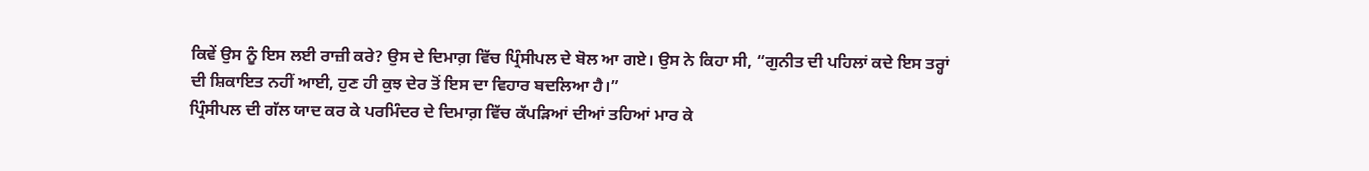ਕਿਵੇਂ ਉਸ ਨੂੰ ਇਸ ਲਈ ਰਾਜ਼ੀ ਕਰੇ? ਉਸ ਦੇ ਦਿਮਾਗ਼ ਵਿੱਚ ਪ੍ਰਿੰਸੀਪਲ ਦੇ ਬੋਲ ਆ ਗਏ। ਉਸ ਨੇ ਕਿਹਾ ਸੀ, “ਗੁਨੀਤ ਦੀ ਪਹਿਲਾਂ ਕਦੇ ਇਸ ਤਰ੍ਹਾਂ ਦੀ ਸ਼ਿਕਾਇਤ ਨਹੀਂ ਆਈ, ਹੁਣ ਹੀ ਕੁਝ ਦੇਰ ਤੋਂ ਇਸ ਦਾ ਵਿਹਾਰ ਬਦਲਿਆ ਹੈ।”
ਪ੍ਰਿੰਸੀਪਲ ਦੀ ਗੱਲ ਯਾਦ ਕਰ ਕੇ ਪਰਮਿੰਦਰ ਦੇ ਦਿਮਾਗ਼ ਵਿੱਚ ਕੱਪੜਿਆਂ ਦੀਆਂ ਤਹਿਆਂ ਮਾਰ ਕੇ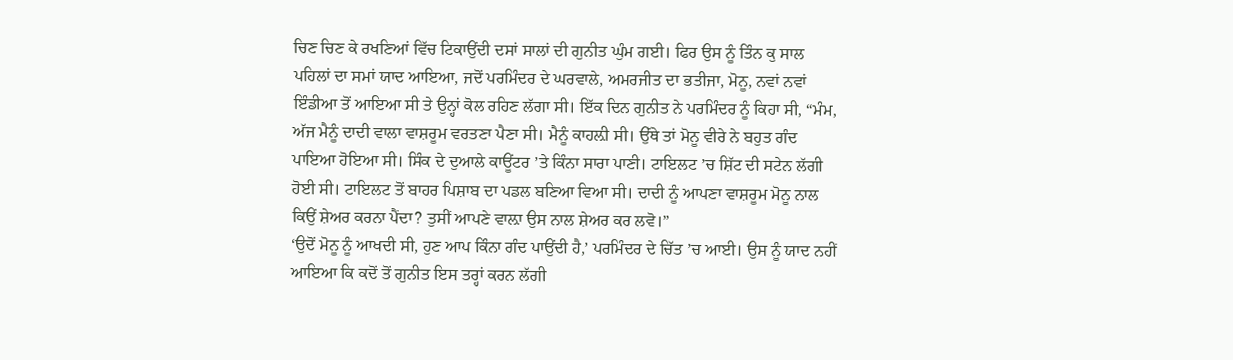ਚਿਣ ਚਿਣ ਕੇ ਰਖਣਿਆਂ ਵਿੱਚ ਟਿਕਾਉਂਦੀ ਦਸਾਂ ਸਾਲਾਂ ਦੀ ਗੁਨੀਤ ਘੁੰਮ ਗਈ। ਫਿਰ ਉਸ ਨੂੰ ਤਿੰਨ ਕੁ ਸਾਲ ਪਹਿਲਾਂ ਦਾ ਸਮਾਂ ਯਾਦ ਆਇਆ, ਜਦੋਂ ਪਰਮਿੰਦਰ ਦੇ ਘਰਵਾਲੇ, ਅਮਰਜੀਤ ਦਾ ਭਤੀਜਾ, ਮੋਨੂ, ਨਵਾਂ ਨਵਾਂ ਇੰਡੀਆ ਤੋਂ ਆਇਆ ਸੀ ਤੇ ਉਨ੍ਹਾਂ ਕੋਲ ਰਹਿਣ ਲੱਗਾ ਸੀ। ਇੱਕ ਦਿਨ ਗੁਨੀਤ ਨੇ ਪਰਮਿੰਦਰ ਨੂੰ ਕਿਹਾ ਸੀ, “ਮੰਮ, ਅੱਜ ਮੈਨੂੰ ਦਾਦੀ ਵਾਲਾ ਵਾਸ਼ਰੂਮ ਵਰਤਣਾ ਪੈਣਾ ਸੀ। ਮੈਨੂੰ ਕਾਹਲ਼ੀ ਸੀ। ਉੱਥੇ ਤਾਂ ਮੋਨੂ ਵੀਰੇ ਨੇ ਬਹੁਤ ਗੰਦ ਪਾਇਆ ਹੋਇਆ ਸੀ। ਸਿੰਕ ਦੇ ਦੁਆਲੇ ਕਾਊਂਟਰ ’ਤੇ ਕਿੰਨਾ ਸਾਰਾ ਪਾਣੀ। ਟਾਇਲਟ ’ਚ ਸ਼ਿੱਟ ਦੀ ਸਟੇਨ ਲੱਗੀ ਹੋਈ ਸੀ। ਟਾਇਲਟ ਤੋਂ ਬਾਹਰ ਪਿਸ਼ਾਬ ਦਾ ਪਡਲ ਬਣਿਆ ਵਿਆ ਸੀ। ਦਾਦੀ ਨੂੰ ਆਪਣਾ ਵਾਸ਼ਰੂਮ ਮੋਨੂ ਨਾਲ ਕਿਉਂ ਸ਼ੇਅਰ ਕਰਨਾ ਪੈਂਦਾ? ਤੁਸੀਂ ਆਪਣੇ ਵਾਲ਼ਾ ਉਸ ਨਾਲ ਸ਼ੇਅਰ ਕਰ ਲਵੋ।”
‘ਉਦੋਂ ਮੋਨੂ ਨੂੰ ਆਖਦੀ ਸੀ, ਹੁਣ ਆਪ ਕਿੰਨਾ ਗੰਦ ਪਾਉਂਦੀ ਹੈ,’ ਪਰਮਿੰਦਰ ਦੇ ਚਿੱਤ ’ਚ ਆਈ। ਉਸ ਨੂੰ ਯਾਦ ਨਹੀਂ ਆਇਆ ਕਿ ਕਦੋਂ ਤੋਂ ਗੁਨੀਤ ਇਸ ਤਰ੍ਹਾਂ ਕਰਨ ਲੱਗੀ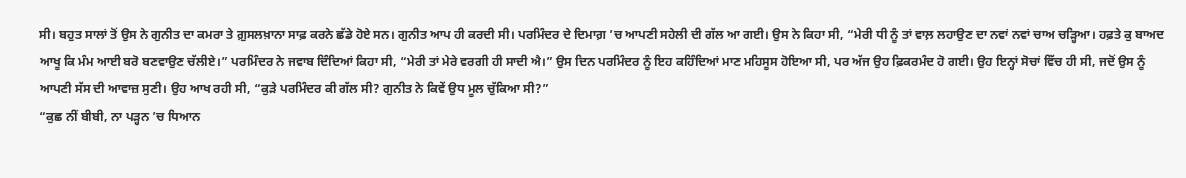ਸੀ। ਬਹੁਤ ਸਾਲਾਂ ਤੋਂ ਉਸ ਨੇ ਗੁਨੀਤ ਦਾ ਕਮਰਾ ਤੇ ਗ਼ੁਸਲਖ਼ਾਨਾ ਸਾਫ਼ ਕਰਨੇ ਛੱਡੇ ਹੋਏ ਸਨ। ਗੁਨੀਤ ਆਪ ਹੀ ਕਰਦੀ ਸੀ। ਪਰਮਿੰਦਰ ਦੇ ਦਿਮਾਗ਼ ’ਚ ਆਪਣੀ ਸਹੇਲੀ ਦੀ ਗੱਲ ਆ ਗਈ। ਉਸ ਨੇ ਕਿਹਾ ਸੀ, “ਮੇਰੀ ਧੀ ਨੂੰ ਤਾਂ ਵਾਲ਼ ਲਹਾਉਣ ਦਾ ਨਵਾਂ ਨਵਾਂ ਚਾਅ ਚੜ੍ਹਿਆ। ਹਫ਼ਤੇ ਕੁ ਬਾਅਦ ਆਖੂ ਕਿ ਮੰਮ ਆਈ ਬਰੋ ਬਣਵਾਉਣ ਚੱਲੀਏ।” ਪਰਮਿੰਦਰ ਨੇ ਜਵਾਬ ਦਿੰਦਿਆਂ ਕਿਹਾ ਸੀ, “ਮੇਰੀ ਤਾਂ ਮੇਰੇ ਵਰਗੀ ਹੀ ਸਾਦੀ ਐ।” ਉਸ ਦਿਨ ਪਰਮਿੰਦਰ ਨੂੰ ਇਹ ਕਹਿੰਦਿਆਂ ਮਾਣ ਮਹਿਸੂਸ ਹੋਇਆ ਸੀ, ਪਰ ਅੱਜ ਉਹ ਫ਼ਿਕਰਮੰਦ ਹੋ ਗਈ। ਉਹ ਇਨ੍ਹਾਂ ਸੋਚਾਂ ਵਿੱਚ ਹੀ ਸੀ, ਜਦੋਂ ਉਸ ਨੂੰ ਆਪਣੀ ਸੱਸ ਦੀ ਆਵਾਜ਼ ਸੁਣੀ। ਉਹ ਆਖ ਰਹੀ ਸੀ, “ਕੁੜੇ ਪਰਮਿੰਦਰ ਕੀ ਗੱਲ ਸੀ? ਗੁਨੀਤ ਨੇ ਕਿਵੇਂ ਉਧ ਮੂਲ ਚੁੱਕਿਆ ਸੀ?”
“ਕੁਛ ਨੀਂ ਬੀਬੀ, ਨਾ ਪੜ੍ਹਨ ’ਚ ਧਿਆਨ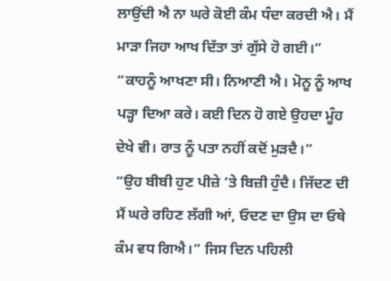ਲਾਉਂਦੀ ਐ ਨਾ ਘਰੇ ਕੋਈ ਕੰਮ ਧੰਦਾ ਕਰਦੀ ਐ। ਮੈਂ ਮਾੜਾ ਜਿਹਾ ਆਖ ਦਿੱਤਾ ਤਾਂ ਗੁੱਸੇ ਹੋ ਗਈ।” “ਕਾਹਨੂੰ ਆਖਣਾ ਸੀ। ਨਿਆਣੀ ਐ। ਮੋਨੂ ਨੂੰ ਆਖ ਪੜ੍ਹਾ ਦਿਆ ਕਰੇ। ਕਈ ਦਿਨ ਹੋ ਗਏ ਉਹਦਾ ਮੂੰਹ ਦੇਖੇ ਵੀ। ਰਾਤ ਨੂੰ ਪਤਾ ਨਹੀਂ ਕਦੋਂ ਮੁੜਦੈ।”
“ਉਹ ਬੀਬੀ ਹੁਣ ਪੀਜ਼ੇ ’ਤੇ ਬਿਜ਼ੀ ਹੁੰਦੈ। ਜਿੱਦਣ ਦੀ ਮੈਂ ਘਰੇ ਰਹਿਣ ਲੱਗੀ ਆਂ, ਓਦਣ ਦਾ ਉਸ ਦਾ ਓਥੇ ਕੰਮ ਵਧ ਗਿਐ।” ਜਿਸ ਦਿਨ ਪਹਿਲੀ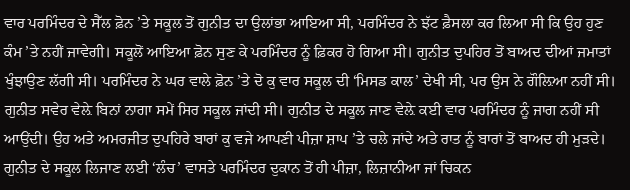ਵਾਰ ਪਰਮਿੰਦਰ ਦੇ ਸੈੱਲ ਫ਼ੋਨ ’ਤੇ ਸਕੂਲ ਤੋਂ ਗੁਨੀਤ ਦਾ ਉਲਾਂਭਾ ਆਇਆ ਸੀ, ਪਰਮਿੰਦਰ ਨੇ ਝੱਟ ਫ਼ੈਸਲਾ ਕਰ ਲਿਆ ਸੀ ਕਿ ਉਹ ਹੁਣ ਕੰਮ ’ਤੇ ਨਹੀਂ ਜਾਵੇਗੀ। ਸਕੂਲੋਂ ਆਇਆ ਫ਼ੋਨ ਸੁਣ ਕੇ ਪਰਮਿੰਦਰ ਨੂੰ ਫ਼ਿਕਰ ਹੋ ਗਿਆ ਸੀ। ਗੁਨੀਤ ਦੁਪਹਿਰ ਤੋਂ ਬਾਅਦ ਦੀਆਂ ਜਮਾਤਾਂ ਖੁੰਝਾਉਣ ਲੱਗੀ ਸੀ। ਪਰਮਿੰਦਰ ਨੇ ਘਰ ਵਾਲੇ ਫ਼ੋਨ ’ਤੇ ਦੋ ਕੁ ਵਾਰ ਸਕੂਲ ਦੀ ‘ਮਿਸਡ ਕਾਲ’ ਦੇਖੀ ਸੀ, ਪਰ ਉਸ ਨੇ ਗੌਲ਼ਿਆ ਨਹੀਂ ਸੀ। ਗੁਨੀਤ ਸਵੇਰ ਵੇਲ਼ੇ ਬਿਨਾਂ ਨਾਗਾ ਸਮੇਂ ਸਿਰ ਸਕੂਲ ਜਾਂਦੀ ਸੀ। ਗੁਨੀਤ ਦੇ ਸਕੂਲ ਜਾਣ ਵੇਲ਼ੇ ਕਈ ਵਾਰ ਪਰਮਿੰਦਰ ਨੂੰ ਜਾਗ ਨਹੀਂ ਸੀ ਆਉਂਦੀ। ਉਹ ਅਤੇ ਅਮਰਜੀਤ ਦੁਪਹਿਰੇ ਬਾਰਾਂ ਕੁ ਵਜੇ ਆਪਣੀ ਪੀਜ਼ਾ ਸ਼ਾਪ ’ਤੇ ਚਲੇ ਜਾਂਦੇ ਅਤੇ ਰਾਤ ਨੂੰ ਬਾਰਾਂ ਤੋਂ ਬਾਅਦ ਹੀ ਮੁੜਦੇ। ਗੁਨੀਤ ਦੇ ਸਕੂਲ ਲਿਜਾਣ ਲਈ ‘ਲੰਚ’ ਵਾਸਤੇ ਪਰਮਿੰਦਰ ਦੁਕਾਨ ਤੋਂ ਹੀ ਪੀਜ਼ਾ, ਲਿਜ਼ਾਨੀਆ ਜਾਂ ਚਿਕਨ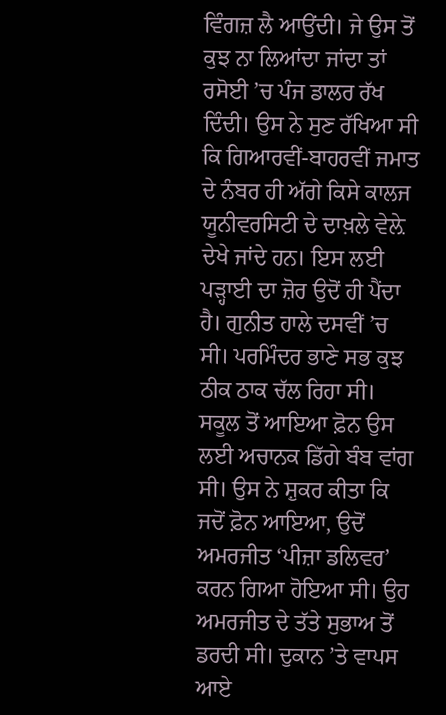ਵਿੰਗਜ਼ ਲੈ ਆਉਂਦੀ। ਜੇ ਉਸ ਤੋਂ ਕੁਝ ਨਾ ਲਿਆਂਦਾ ਜਾਂਦਾ ਤਾਂ ਰਸੋਈ ’ਚ ਪੰਜ ਡਾਲਰ ਰੱਖ ਦਿੰਦੀ। ਉਸ ਨੇ ਸੁਣ ਰੱਖਿਆ ਸੀ ਕਿ ਗਿਆਰਵੀਂ-ਬਾਹਰਵੀਂ ਜਮਾਤ ਦੇ ਨੰਬਰ ਹੀ ਅੱਗੇ ਕਿਸੇ ਕਾਲਜ ਯੂਨੀਵਰਸਿਟੀ ਦੇ ਦਾਖ਼ਲੇ ਵੇਲ਼ੇ ਦੇਖੇ ਜਾਂਦੇ ਹਨ। ਇਸ ਲਈ ਪੜ੍ਹਾਈ ਦਾ ਜ਼ੋਰ ਉਦੋਂ ਹੀ ਪੈਂਦਾ ਹੈ। ਗੁਨੀਤ ਹਾਲੇ ਦਸਵੀਂ ’ਚ ਸੀ। ਪਰਮਿੰਦਰ ਭਾਣੇ ਸਭ ਕੁਝ ਠੀਕ ਠਾਕ ਚੱਲ ਰਿਹਾ ਸੀ। ਸਕੂਲ ਤੋਂ ਆਇਆ ਫ਼ੋਨ ਉਸ ਲਈ ਅਚਾਨਕ ਡਿੱਗੇ ਬੰਬ ਵਾਂਗ ਸੀ। ਉਸ ਨੇ ਸ਼ੁਕਰ ਕੀਤਾ ਕਿ ਜਦੋਂ ਫ਼ੋਨ ਆਇਆ, ਉਦੋਂ ਅਮਰਜੀਤ ‘ਪੀਜ਼ਾ ਡਲਿਵਰ’ ਕਰਨ ਗਿਆ ਹੋਇਆ ਸੀ। ਉਹ ਅਮਰਜੀਤ ਦੇ ਤੱਤੇ ਸੁਭਾਅ ਤੋਂ ਡਰਦੀ ਸੀ। ਦੁਕਾਨ ’ਤੇ ਵਾਪਸ ਆਏ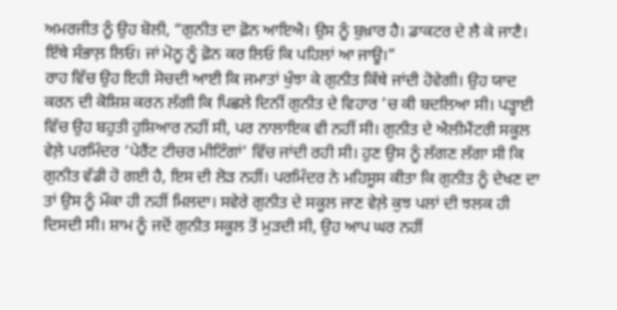ਅਮਰਜੀਤ ਨੂੰ ਉਹ ਬੋਲੀ, “ਗੁਨੀਤ ਦਾ ਫ਼ੋਨ ਆਇਐ। ਉਸ ਨੂੰ ਬੁਖ਼ਾਰ ਹੈ। ਡਾਕਟਰ ਦੇ ਲੈ ਕੇ ਜਾਣੈ। ਇੱਥੇ ਸੰਭਾਲ਼ ਲਿਓ। ਜਾਂ ਮੋਨੂ ਨੂੰ ਫ਼ੋਨ ਕਰ ਲਿਓ ਕਿ ਪਹਿਲਾਂ ਆ ਜਾਊ।”
ਰਾਹ ਵਿੱਚ ਉਹ ਇਹੀ ਸੋਚਦੀ ਆਈ ਕਿ ਜਮਾਤਾਂ ਖੁੰਝਾ ਕੇ ਗੁਨੀਤ ਕਿੱਥੇ ਜਾਂਦੀ ਹੋਵੇਗੀ। ਉਹ ਯਾਦ ਕਰਨ ਦੀ ਕੋਸ਼ਿਸ਼ ਕਰਨ ਲੱਗੀ ਕਿ ਪਿਛਲੇ ਦਿਨੀਂ ਗੁਨੀਤ ਦੇ ਵਿਹਾਰ ’ਚ ਕੀ ਬਦਲਿਆ ਸੀ। ਪੜ੍ਹਾਈ ਵਿੱਚ ਉਹ ਬਹੁਤੀ ਹੁਸ਼ਿਆਰ ਨਹੀਂ ਸੀ, ਪਰ ਨਾਲਾਇਕ ਵੀ ਨਹੀਂ ਸੀ। ਗੁਨੀਤ ਦੇ ਐਲੀਮੈਂਟਰੀ ਸਕੂਲ ਵੇਲ਼ੇ ਪਰਮਿੰਦਰ ‘ਪੇਰੈਂਟ ਟੀਚਰ ਮੀਟਿੰਗਾਂ’ ਵਿੱਚ ਜਾਂਦੀ ਰਹੀ ਸੀ। ਹੁਣ ਉਸ ਨੂੰ ਲੱਗਣ ਲੱਗਾ ਸੀ ਕਿ ਗੁਨੀਤ ਵੱਡੀ ਹੋ ਗਈ ਹੈ, ਇਸ ਦੀ ਲੋੜ ਨਹੀਂ। ਪਰਮਿੰਦਰ ਨੇ ਮਹਿਸੂਸ ਕੀਤਾ ਕਿ ਗੁਨੀਤ ਨੂੰ ਦੇਖਣ ਦਾ ਤਾਂ ਉਸ ਨੂੰ ਮੌਕਾ ਹੀ ਨਹੀਂ ਮਿਲਦਾ। ਸਵੇਰੇ ਗੁਨੀਤ ਦੇ ਸਕੂਲ ਜਾਣ ਵੇਲ਼ੇ ਕੁਝ ਪਲਾਂ ਦੀ ਝਲਕ ਹੀ ਦਿਸਦੀ ਸੀ। ਸ਼ਾਮ ਨੂੰ ਜਦੋਂ ਗੁਨੀਤ ਸਕੂਲ ਤੋਂ ਮੁੜਦੀ ਸੀ, ਉਹ ਆਪ ਘਰ ਨਹੀਂ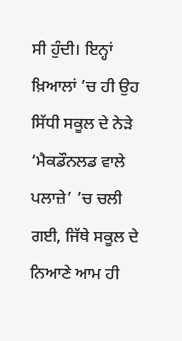ਸੀ ਹੁੰਦੀ। ਇਨ੍ਹਾਂ ਖ਼ਿਆਲਾਂ ’ਚ ਹੀ ਉਹ ਸਿੱਧੀ ਸਕੂਲ ਦੇ ਨੇੜੇ ‘ਮੈਕਡੌਨਲਡ ਵਾਲੇ ਪਲਾਜ਼ੇ’ ’ਚ ਚਲੀ ਗਈ, ਜਿੱਥੇ ਸਕੂਲ ਦੇ ਨਿਆਣੇ ਆਮ ਹੀ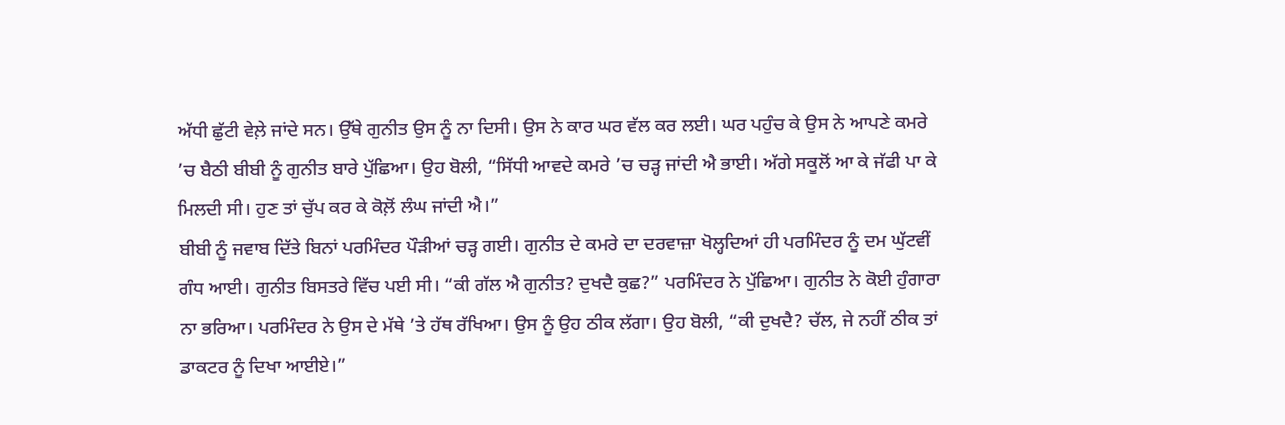ਅੱਧੀ ਛੁੱਟੀ ਵੇਲ਼ੇ ਜਾਂਦੇ ਸਨ। ਉੱਥੇ ਗੁਨੀਤ ਉਸ ਨੂੰ ਨਾ ਦਿਸੀ। ਉਸ ਨੇ ਕਾਰ ਘਰ ਵੱਲ ਕਰ ਲਈ। ਘਰ ਪਹੁੰਚ ਕੇ ਉਸ ਨੇ ਆਪਣੇ ਕਮਰੇ ’ਚ ਬੈਠੀ ਬੀਬੀ ਨੂੰ ਗੁਨੀਤ ਬਾਰੇ ਪੁੱਛਿਆ। ਉਹ ਬੋਲੀ, “ਸਿੱਧੀ ਆਵਦੇ ਕਮਰੇ ’ਚ ਚੜ੍ਹ ਜਾਂਦੀ ਐ ਭਾਈ। ਅੱਗੇ ਸਕੂਲੋਂ ਆ ਕੇ ਜੱਫੀ ਪਾ ਕੇ ਮਿਲਦੀ ਸੀ। ਹੁਣ ਤਾਂ ਚੁੱਪ ਕਰ ਕੇ ਕੋਲ਼ੋਂ ਲੰਘ ਜਾਂਦੀ ਐ।”
ਬੀਬੀ ਨੂੰ ਜਵਾਬ ਦਿੱਤੇ ਬਿਨਾਂ ਪਰਮਿੰਦਰ ਪੌੜੀਆਂ ਚੜ੍ਹ ਗਈ। ਗੁਨੀਤ ਦੇ ਕਮਰੇ ਦਾ ਦਰਵਾਜ਼ਾ ਖੋਲ੍ਹਦਿਆਂ ਹੀ ਪਰਮਿੰਦਰ ਨੂੰ ਦਮ ਘੁੱਟਵੀਂ ਗੰਧ ਆਈ। ਗੁਨੀਤ ਬਿਸਤਰੇ ਵਿੱਚ ਪਈ ਸੀ। “ਕੀ ਗੱਲ ਐ ਗੁਨੀਤ? ਦੁਖਦੈ ਕੁਛ?” ਪਰਮਿੰਦਰ ਨੇ ਪੁੱਛਿਆ। ਗੁਨੀਤ ਨੇ ਕੋਈ ਹੁੰਗਾਰਾ ਨਾ ਭਰਿਆ। ਪਰਮਿੰਦਰ ਨੇ ਉਸ ਦੇ ਮੱਥੇ ’ਤੇ ਹੱਥ ਰੱਖਿਆ। ਉਸ ਨੂੰ ਉਹ ਠੀਕ ਲੱਗਾ। ਉਹ ਬੋਲੀ, “ਕੀ ਦੁਖਦੈ? ਚੱਲ, ਜੇ ਨਹੀਂ ਠੀਕ ਤਾਂ ਡਾਕਟਰ ਨੂੰ ਦਿਖਾ ਆਈਏ।”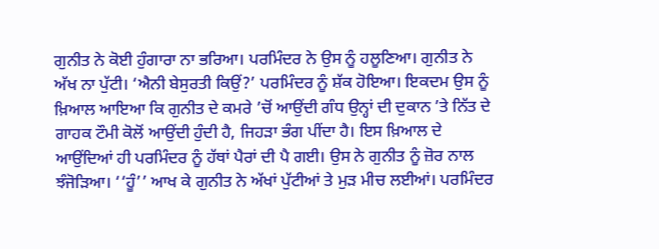ਗੁਨੀਤ ਨੇ ਕੋਈ ਹੁੰਗਾਰਾ ਨਾ ਭਰਿਆ। ਪਰਮਿੰਦਰ ਨੇ ਉਸ ਨੂੰ ਹਲੂਣਿਆ। ਗੁਨੀਤ ਨੇ ਅੱਖ ਨਾ ਪੁੱਟੀ। ‘ਐਨੀ ਬੇਸੁਰਤੀ ਕਿਉਂ?’ ਪਰਮਿੰਦਰ ਨੂੰ ਸ਼ੱਕ ਹੋਇਆ। ਇਕਦਮ ਉਸ ਨੂੰ ਖ਼ਿਆਲ ਆਇਆ ਕਿ ਗੁਨੀਤ ਦੇ ਕਮਰੇ ’ਚੋਂ ਆਉਂਦੀ ਗੰਧ ਉਨ੍ਹਾਂ ਦੀ ਦੁਕਾਨ ’ਤੇ ਨਿੱਤ ਦੇ ਗਾਹਕ ਟੌਮੀ ਕੋਲੋਂ ਆਉਂਦੀ ਹੁੰਦੀ ਹੈ, ਜਿਹੜਾ ਭੰਗ ਪੀਂਦਾ ਹੈ। ਇਸ ਖ਼ਿਆਲ ਦੇ ਆਉਂਦਿਆਂ ਹੀ ਪਰਮਿੰਦਰ ਨੂੰ ਹੱਥਾਂ ਪੈਰਾਂ ਦੀ ਪੈ ਗਈ। ਉਸ ਨੇ ਗੁਨੀਤ ਨੂੰ ਜ਼ੋਰ ਨਾਲ ਝੰਜੋੜਿਆ। ‘‘ਹੂੰ’’ ਆਖ ਕੇ ਗੁਨੀਤ ਨੇ ਅੱਖਾਂ ਪੁੱਟੀਆਂ ਤੇ ਮੁੜ ਮੀਚ ਲਈਆਂ। ਪਰਮਿੰਦਰ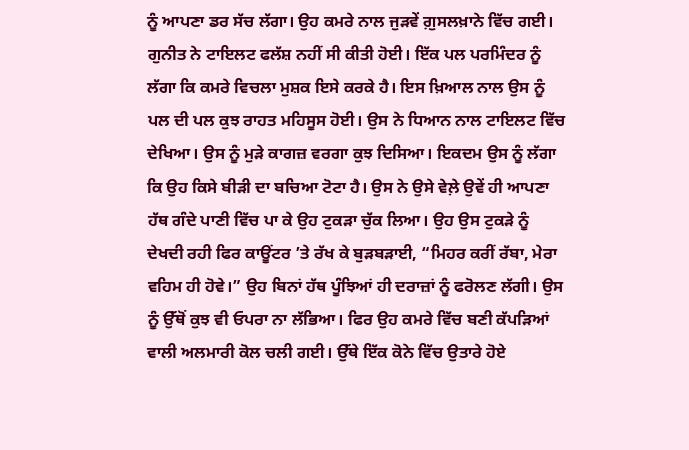ਨੂੰ ਆਪਣਾ ਡਰ ਸੱਚ ਲੱਗਾ। ਉਹ ਕਮਰੇ ਨਾਲ ਜੁੜਵੇਂ ਗ਼ੁਸਲਖ਼ਾਨੇ ਵਿੱਚ ਗਈ। ਗੁਨੀਤ ਨੇ ਟਾਇਲਟ ਫਲੱਸ਼ ਨਹੀਂ ਸੀ ਕੀਤੀ ਹੋਈ। ਇੱਕ ਪਲ ਪਰਮਿੰਦਰ ਨੂੰ ਲੱਗਾ ਕਿ ਕਮਰੇ ਵਿਚਲਾ ਮੁਸ਼ਕ ਇਸੇ ਕਰਕੇ ਹੈ। ਇਸ ਖ਼ਿਆਲ ਨਾਲ ਉਸ ਨੂੰ ਪਲ ਦੀ ਪਲ ਕੁਝ ਰਾਹਤ ਮਹਿਸੂਸ ਹੋਈ। ਉਸ ਨੇ ਧਿਆਨ ਨਾਲ ਟਾਇਲਟ ਵਿੱਚ ਦੇਖਿਆ। ਉਸ ਨੂੰ ਮੁੜੇ ਕਾਗਜ਼ ਵਰਗਾ ਕੁਝ ਦਿਸਿਆ। ਇਕਦਮ ਉਸ ਨੂੰ ਲੱਗਾ ਕਿ ਉਹ ਕਿਸੇ ਬੀੜੀ ਦਾ ਬਚਿਆ ਟੋਟਾ ਹੈ। ਉਸ ਨੇ ਉਸੇ ਵੇਲ਼ੇ ਉਵੇਂ ਹੀ ਆਪਣਾ ਹੱਥ ਗੰਦੇ ਪਾਣੀ ਵਿੱਚ ਪਾ ਕੇ ਉਹ ਟੁਕੜਾ ਚੁੱਕ ਲਿਆ। ਉਹ ਉਸ ਟੁਕੜੇ ਨੂੰ ਦੇਖਦੀ ਰਹੀ ਫਿਰ ਕਾਊਂਟਰ ’ਤੇ ਰੱਖ ਕੇ ਬੁੜਬੜਾਈ, “ਮਿਹਰ ਕਰੀਂ ਰੱਬਾ, ਮੇਰਾ ਵਹਿਮ ਹੀ ਹੋਵੇ।” ਉਹ ਬਿਨਾਂ ਹੱਥ ਪੂੰਝਿਆਂ ਹੀ ਦਰਾਜ਼ਾਂ ਨੂੰ ਫਰੋਲਣ ਲੱਗੀ। ਉਸ ਨੂੰ ਉੱਥੋਂ ਕੁਝ ਵੀ ਓਪਰਾ ਨਾ ਲੱਭਿਆ। ਫਿਰ ਉਹ ਕਮਰੇ ਵਿੱਚ ਬਣੀ ਕੱਪੜਿਆਂ ਵਾਲੀ ਅਲਮਾਰੀ ਕੋਲ ਚਲੀ ਗਈ। ਉੱਥੇ ਇੱਕ ਕੋਨੇ ਵਿੱਚ ਉਤਾਰੇ ਹੋਏ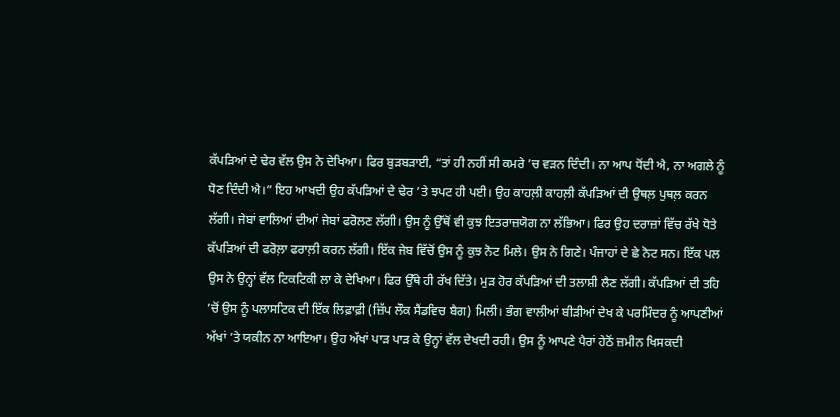ਕੱਪੜਿਆਂ ਦੇ ਢੇਰ ਵੱਲ ਉਸ ਨੇ ਦੇਖਿਆ। ਫਿਰ ਬੁੜਬੜਾਈ, “ਤਾਂ ਹੀ ਨਹੀਂ ਸੀ ਕਮਰੇ ’ਚ ਵੜਨ ਦਿੰਦੀ। ਨਾ ਆਪ ਧੋਂਦੀ ਐ, ਨਾ ਅਗਲੇ ਨੂੰ ਧੋਣ ਦਿੰਦੀ ਐ।” ਇਹ ਆਖਦੀ ਉਹ ਕੱਪੜਿਆਂ ਦੇ ਢੇਰ ’ਤੇ ਝਪਟ ਹੀ ਪਈ। ਉਹ ਕਾਹਲ਼ੀ ਕਾਹਲ਼ੀ ਕੱਪੜਿਆਂ ਦੀ ਉਥਲ਼ ਪੁਥਲ਼ ਕਰਨ ਲੱਗੀ। ਜੇਬਾਂ ਵਾਲਿਆਂ ਦੀਆਂ ਜੇਬਾਂ ਫਰੋਲਣ ਲੱਗੀ। ਉਸ ਨੂੰ ਉੱਥੋਂ ਵੀ ਕੁਝ ਇਤਰਾਜ਼ਯੋਗ ਨਾ ਲੱਭਿਆ। ਫਿਰ ਉਹ ਦਰਾਜ਼ਾਂ ਵਿੱਚ ਰੱਖੇ ਧੋਤੇ ਕੱਪੜਿਆਂ ਦੀ ਫਰੋਲ਼ਾ ਫਰਾਲ਼ੀ ਕਰਨ ਲੱਗੀ। ਇੱਕ ਜੇਬ ਵਿੱਚੋਂ ਉਸ ਨੂੰ ਕੁਝ ਨੋਟ ਮਿਲੇ। ਉਸ ਨੇ ਗਿਣੇ। ਪੰਜਾਹਾਂ ਦੇ ਛੇ ਨੋਟ ਸਨ। ਇੱਕ ਪਲ ਉਸ ਨੇ ਉਨ੍ਹਾਂ ਵੱਲ ਟਿਕਟਿਕੀ ਲਾ ਕੇ ਦੇਖਿਆ। ਫਿਰ ਉੱਥੇ ਹੀ ਰੱਖ ਦਿੱਤੇ। ਮੁੜ ਹੋਰ ਕੱਪੜਿਆਂ ਦੀ ਤਲਾਸ਼ੀ ਲੈਣ ਲੱਗੀ। ਕੱਪੜਿਆਂ ਦੀ ਤਹਿ ’ਚੋਂ ਉਸ ਨੂੰ ਪਲਾਸਟਿਕ ਦੀ ਇੱਕ ਲਿਫ਼ਾਫ਼ੀ (ਜ਼ਿੱਪ ਲੌਕ ਸੈਂਡਵਿਚ ਬੈਗ) ਮਿਲੀ। ਭੰਗ ਵਾਲੀਆਂ ਬੀੜੀਆਂ ਦੇਖ ਕੇ ਪਰਮਿੰਦਰ ਨੂੰ ਆਪਣੀਆਂ ਅੱਖਾਂ ’ਤੇ ਯਕੀਨ ਨਾ ਆਇਆ। ਉਹ ਅੱਖਾਂ ਪਾੜ ਪਾੜ ਕੇ ਉਨ੍ਹਾਂ ਵੱਲ ਦੇਖਦੀ ਰਹੀ। ਉਸ ਨੂੰ ਆਪਣੇ ਪੈਰਾਂ ਹੇਠੋਂ ਜ਼ਮੀਨ ਖਿਸਕਦੀ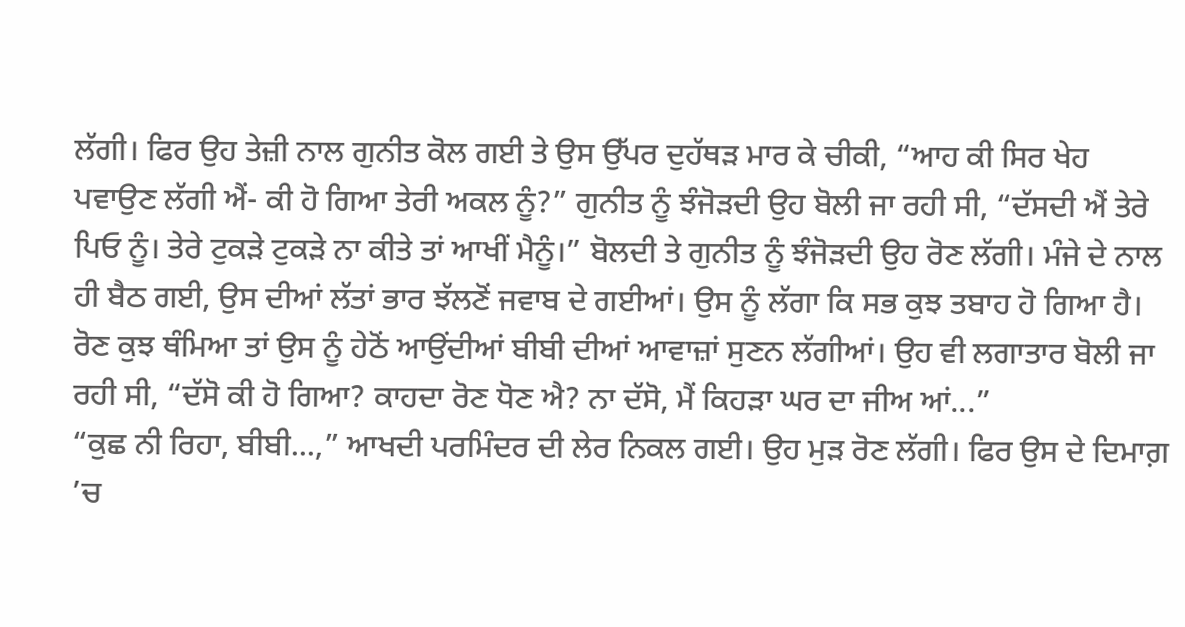ਲੱਗੀ। ਫਿਰ ਉਹ ਤੇਜ਼ੀ ਨਾਲ ਗੁਨੀਤ ਕੋਲ ਗਈ ਤੇ ਉਸ ਉੱਪਰ ਦੁਹੱਥੜ ਮਾਰ ਕੇ ਚੀਕੀ, “ਆਹ ਕੀ ਸਿਰ ਖੇਹ ਪਵਾਉਣ ਲੱਗੀ ਐਂ- ਕੀ ਹੋ ਗਿਆ ਤੇਰੀ ਅਕਲ ਨੂੰ?” ਗੁਨੀਤ ਨੂੰ ਝੰਜੋੜਦੀ ਉਹ ਬੋਲੀ ਜਾ ਰਹੀ ਸੀ, “ਦੱਸਦੀ ਐਂ ਤੇਰੇ ਪਿਓ ਨੂੰ। ਤੇਰੇ ਟੁਕੜੇ ਟੁਕੜੇ ਨਾ ਕੀਤੇ ਤਾਂ ਆਖੀਂ ਮੈਨੂੰ।” ਬੋਲਦੀ ਤੇ ਗੁਨੀਤ ਨੂੰ ਝੰਜੋੜਦੀ ਉਹ ਰੋਣ ਲੱਗੀ। ਮੰਜੇ ਦੇ ਨਾਲ ਹੀ ਬੈਠ ਗਈ, ਉਸ ਦੀਆਂ ਲੱਤਾਂ ਭਾਰ ਝੱਲਣੋਂ ਜਵਾਬ ਦੇ ਗਈਆਂ। ਉਸ ਨੂੰ ਲੱਗਾ ਕਿ ਸਭ ਕੁਝ ਤਬਾਹ ਹੋ ਗਿਆ ਹੈ। ਰੋਣ ਕੁਝ ਥੰਮਿਆ ਤਾਂ ਉਸ ਨੂੰ ਹੇਠੋਂ ਆਉਂਦੀਆਂ ਬੀਬੀ ਦੀਆਂ ਆਵਾਜ਼ਾਂ ਸੁਣਨ ਲੱਗੀਆਂ। ਉਹ ਵੀ ਲਗਾਤਾਰ ਬੋਲੀ ਜਾ ਰਹੀ ਸੀ, “ਦੱਸੋ ਕੀ ਹੋ ਗਿਆ? ਕਾਹਦਾ ਰੋਣ ਧੋਣ ਐ? ਨਾ ਦੱਸੋ, ਮੈਂ ਕਿਹੜਾ ਘਰ ਦਾ ਜੀਅ ਆਂ...”
“ਕੁਛ ਨੀ ਰਿਹਾ, ਬੀਬੀ...,” ਆਖਦੀ ਪਰਮਿੰਦਰ ਦੀ ਲੇਰ ਨਿਕਲ ਗਈ। ਉਹ ਮੁੜ ਰੋਣ ਲੱਗੀ। ਫਿਰ ਉਸ ਦੇ ਦਿਮਾਗ਼ ’ਚ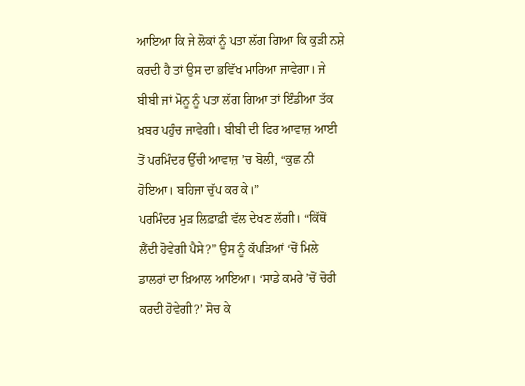ਆਇਆ ਕਿ ਜੇ ਲੋਕਾਂ ਨੂੰ ਪਤਾ ਲੱਗ ਗਿਆ ਕਿ ਕੁੜੀ ਨਸ਼ੇ ਕਰਦੀ ਹੈ ਤਾਂ ਉਸ ਦਾ ਭਵਿੱਖ ਮਾਰਿਆ ਜਾਵੇਗਾ। ਜੇ ਬੀਬੀ ਜਾਂ ਮੋਨੂ ਨੂੰ ਪਤਾ ਲੱਗ ਗਿਆ ਤਾਂ ਇੰਡੀਆ ਤੱਕ ਖ਼ਬਰ ਪਹੁੰਚ ਜਾਵੇਗੀ। ਬੀਬੀ ਦੀ ਫਿਰ ਆਵਾਜ਼ ਆਈ ਤੋਂ ਪਰਮਿੰਦਰ ਉੱਚੀ ਆਵਾਜ਼ ’ਚ ਬੋਲੀ, “ਕੁਛ ਨੀ ਹੋਇਆ। ਬਹਿਜਾ ਚੁੱਪ ਕਰ ਕੇ।”
ਪਰਮਿੰਦਰ ਮੁੜ ਲਿਫ਼ਾਫ਼ੀ ਵੱਲ ਦੇਖਣ ਲੱਗੀ। “ਕਿੱਥੋਂ ਲੈਂਦੀ ਹੋਵੇਗੀ ਪੈਸੇ?” ਉਸ ਨੂੰ ਕੱਪੜਿਆਂ ‘ਚੋਂ ਮਿਲੇ ਡਾਲਰਾਂ ਦਾ ਖ਼ਿਆਲ ਆਇਆ। ‘ਸਾਡੇ ਕਮਰੇ ’ਚੋਂ ਚੋਰੀ ਕਰਦੀ ਹੋਵੇਗੀ?’ ਸੋਚ ਕੇ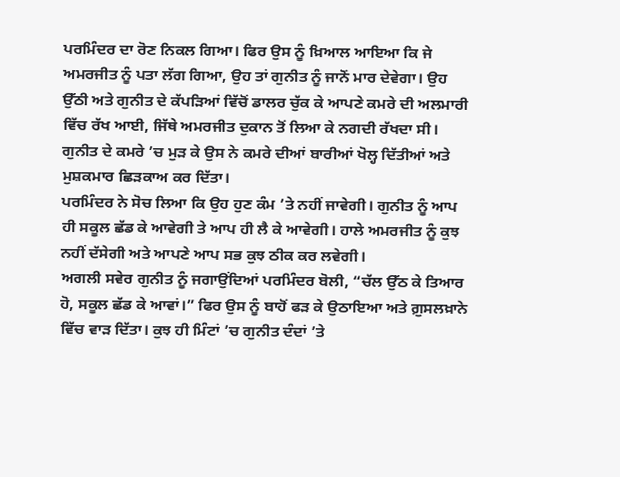ਪਰਮਿੰਦਰ ਦਾ ਰੋਣ ਨਿਕਲ ਗਿਆ। ਫਿਰ ਉਸ ਨੂੰ ਖ਼ਿਆਲ ਆਇਆ ਕਿ ਜੇ ਅਮਰਜੀਤ ਨੂੰ ਪਤਾ ਲੱਗ ਗਿਆ, ਉਹ ਤਾਂ ਗੁਨੀਤ ਨੂੰ ਜਾਨੋਂ ਮਾਰ ਦੇਵੇਗਾ। ਉਹ ਉੱਠੀ ਅਤੇ ਗੁਨੀਤ ਦੇ ਕੱਪੜਿਆਂ ਵਿੱਚੋਂ ਡਾਲਰ ਚੁੱਕ ਕੇ ਆਪਣੇ ਕਮਰੇ ਦੀ ਅਲਮਾਰੀ ਵਿੱਚ ਰੱਖ ਆਈ, ਜਿੱਥੇ ਅਮਰਜੀਤ ਦੁਕਾਨ ਤੋਂ ਲਿਆ ਕੇ ਨਗਦੀ ਰੱਖਦਾ ਸੀ। ਗੁਨੀਤ ਦੇ ਕਮਰੇ ’ਚ ਮੁੜ ਕੇ ਉਸ ਨੇ ਕਮਰੇ ਦੀਆਂ ਬਾਰੀਆਂ ਖੋਲ੍ਹ ਦਿੱਤੀਆਂ ਅਤੇ ਮੁਸ਼ਕਮਾਰ ਛਿੜਕਾਅ ਕਰ ਦਿੱਤਾ।
ਪਰਮਿੰਦਰ ਨੇ ਸੋਚ ਲਿਆ ਕਿ ਉਹ ਹੁਣ ਕੰਮ ’ਤੇ ਨਹੀਂ ਜਾਵੇਗੀ। ਗੁਨੀਤ ਨੂੰ ਆਪ ਹੀ ਸਕੂਲ ਛੱਡ ਕੇ ਆਵੇਗੀ ਤੇ ਆਪ ਹੀ ਲੈ ਕੇ ਆਵੇਗੀ। ਹਾਲੇ ਅਮਰਜੀਤ ਨੂੰ ਕੁਝ ਨਹੀਂ ਦੱਸੇਗੀ ਅਤੇ ਆਪਣੇ ਆਪ ਸਭ ਕੁਝ ਠੀਕ ਕਰ ਲਵੇਗੀ।
ਅਗਲੀ ਸਵੇਰ ਗੁਨੀਤ ਨੂੰ ਜਗਾਉਂਦਿਆਂ ਪਰਮਿੰਦਰ ਬੋਲੀ, “ਚੱਲ ਉੱਠ ਕੇ ਤਿਆਰ ਹੋ, ਸਕੂਲ ਛੱਡ ਕੇ ਆਵਾਂ।” ਫਿਰ ਉਸ ਨੂੰ ਬਾਹੋਂ ਫੜ ਕੇ ਉਠਾਇਆ ਅਤੇ ਗ਼ੁਸਲਖ਼ਾਨੇ ਵਿੱਚ ਵਾੜ ਦਿੱਤਾ। ਕੁਝ ਹੀ ਮਿੰਟਾਂ ’ਚ ਗੁਨੀਤ ਦੰਦਾਂ ’ਤੇ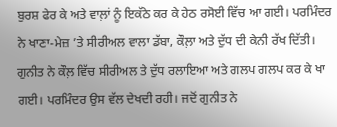ਬੁਰਸ਼ ਫੇਰ ਕੇ ਅਤੇ ਵਾਲ਼ਾਂ ਨੂੰ ਇਕੱਠੇ ਕਰ ਕੇ ਹੇਠ ਰਸੋਈ ਵਿੱਚ ਆ ਗਈ। ਪਰਮਿੰਦਰ ਨੇ ਖਾਣਾ-ਮੇਜ਼ ’ਤੇ ਸੀਰੀਅਲ ਵਾਲਾ ਡੱਬਾ, ਕੌਲ਼ਾ ਅਤੇ ਦੁੱਧ ਦੀ ਕੇਨੀ ਰੱਖ ਦਿੱਤੀ। ਗੁਨੀਤ ਨੇ ਕੌਲ਼ ਵਿੱਚ ਸੀਰੀਅਲ ਤੇ ਦੁੱਧ ਰਲਾਇਆ ਅਤੇ ਗਲਪ ਗਲਪ ਕਰ ਕੇ ਖਾ ਗਈ। ਪਰਮਿੰਦਰ ਉਸ ਵੱਲ ਦੇਖਦੀ ਰਹੀ। ਜਦੋਂ ਗੁਨੀਤ ਨੇ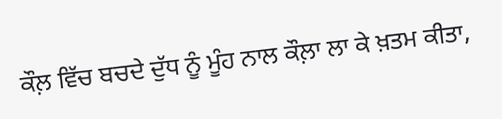ਕੌਲ਼ ਵਿੱਚ ਬਚਦੇ ਦੁੱਧ ਨੂੰ ਮੂੰਹ ਨਾਲ ਕੌਲ਼ਾ ਲਾ ਕੇ ਖ਼ਤਮ ਕੀਤਾ,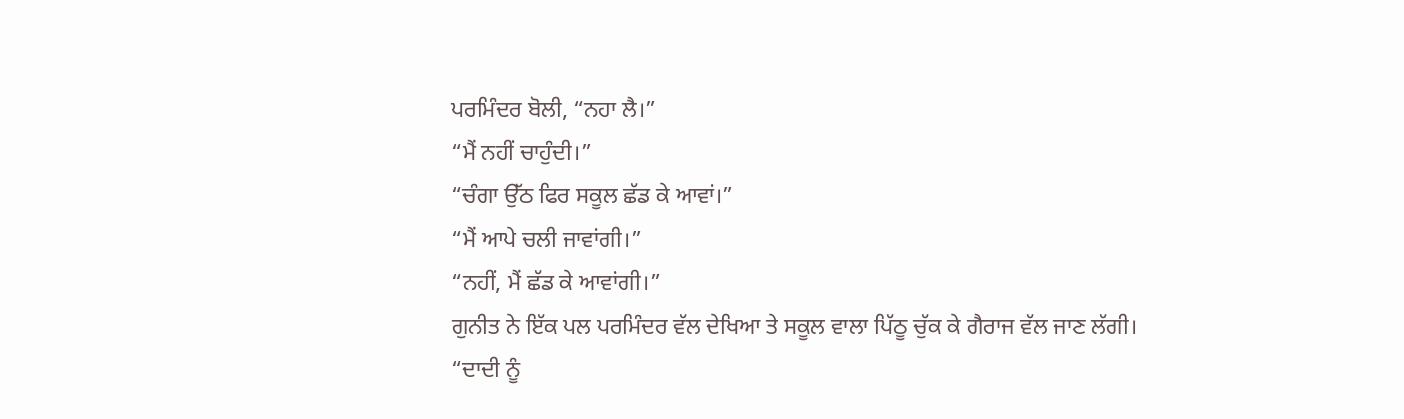ਪਰਮਿੰਦਰ ਬੋਲੀ, “ਨਹਾ ਲੈ।”
“ਮੈਂ ਨਹੀਂ ਚਾਹੁੰਦੀ।”
“ਚੰਗਾ ਉੱਠ ਫਿਰ ਸਕੂਲ ਛੱਡ ਕੇ ਆਵਾਂ।”
“ਮੈਂ ਆਪੇ ਚਲੀ ਜਾਵਾਂਗੀ।”
“ਨਹੀਂ, ਮੈਂ ਛੱਡ ਕੇ ਆਵਾਂਗੀ।”
ਗੁਨੀਤ ਨੇ ਇੱਕ ਪਲ ਪਰਮਿੰਦਰ ਵੱਲ ਦੇਖਿਆ ਤੇ ਸਕੂਲ ਵਾਲਾ ਪਿੱਠੂ ਚੁੱਕ ਕੇ ਗੈਰਾਜ ਵੱਲ ਜਾਣ ਲੱਗੀ।
“ਦਾਦੀ ਨੂੰ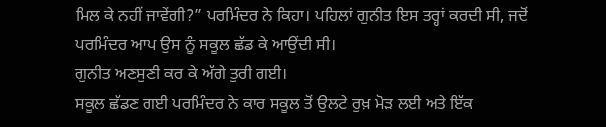ਮਿਲ ਕੇ ਨਹੀਂ ਜਾਵੇਂਗੀ?” ਪਰਮਿੰਦਰ ਨੇ ਕਿਹਾ। ਪਹਿਲਾਂ ਗੁਨੀਤ ਇਸ ਤਰ੍ਹਾਂ ਕਰਦੀ ਸੀ, ਜਦੋਂ ਪਰਮਿੰਦਰ ਆਪ ਉਸ ਨੂੰ ਸਕੂਲ ਛੱਡ ਕੇ ਆਉਂਦੀ ਸੀ।
ਗੁਨੀਤ ਅਣਸੁਣੀ ਕਰ ਕੇ ਅੱਗੇ ਤੁਰੀ ਗਈ।
ਸਕੂਲ ਛੱਡਣ ਗਈ ਪਰਮਿੰਦਰ ਨੇ ਕਾਰ ਸਕੂਲ ਤੋਂ ਉਲਟੇ ਰੁਖ਼ ਮੋੜ ਲਈ ਅਤੇ ਇੱਕ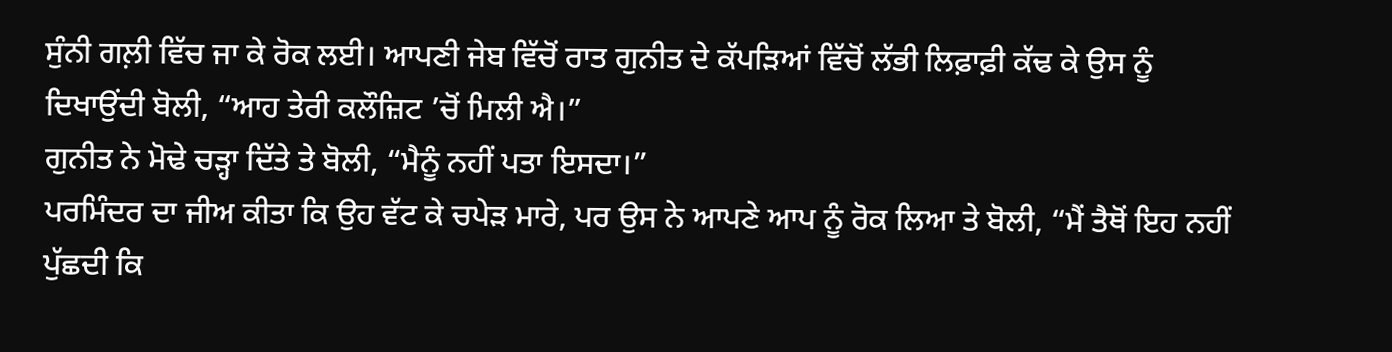ਸੁੰਨੀ ਗਲ਼ੀ ਵਿੱਚ ਜਾ ਕੇ ਰੋਕ ਲਈ। ਆਪਣੀ ਜੇਬ ਵਿੱਚੋਂ ਰਾਤ ਗੁਨੀਤ ਦੇ ਕੱਪੜਿਆਂ ਵਿੱਚੋਂ ਲੱਭੀ ਲਿਫ਼ਾਫ਼ੀ ਕੱਢ ਕੇ ਉਸ ਨੂੰ ਦਿਖਾਉਂਦੀ ਬੋਲੀ, “ਆਹ ਤੇਰੀ ਕਲੌਜ਼ਿਟ ’ਚੋਂ ਮਿਲੀ ਐ।”
ਗੁਨੀਤ ਨੇ ਮੋਢੇ ਚੜ੍ਹਾ ਦਿੱਤੇ ਤੇ ਬੋਲੀ, “ਮੈਨੂੰ ਨਹੀਂ ਪਤਾ ਇਸਦਾ।”
ਪਰਮਿੰਦਰ ਦਾ ਜੀਅ ਕੀਤਾ ਕਿ ਉਹ ਵੱਟ ਕੇ ਚਪੇੜ ਮਾਰੇ, ਪਰ ਉਸ ਨੇ ਆਪਣੇ ਆਪ ਨੂੰ ਰੋਕ ਲਿਆ ਤੇ ਬੋਲੀ, “ਮੈਂ ਤੈਥੋਂ ਇਹ ਨਹੀਂ ਪੁੱਛਦੀ ਕਿ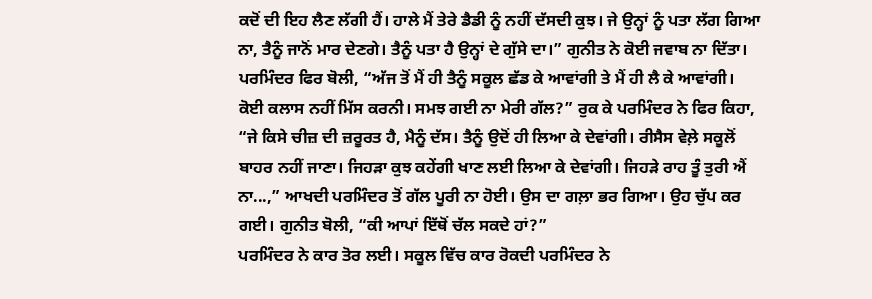ਕਦੋਂ ਦੀ ਇਹ ਲੈਣ ਲੱਗੀ ਹੈਂ। ਹਾਲੇ ਮੈਂ ਤੇਰੇ ਡੈਡੀ ਨੂੰ ਨਹੀਂ ਦੱਸਦੀ ਕੁਝ। ਜੇ ਉਨ੍ਹਾਂ ਨੂੰ ਪਤਾ ਲੱਗ ਗਿਆ ਨਾ, ਤੈਨੂੰ ਜਾਨੋਂ ਮਾਰ ਦੇਣਗੇ। ਤੈਨੂੰ ਪਤਾ ਹੈ ਉਨ੍ਹਾਂ ਦੇ ਗੁੱਸੇ ਦਾ।” ਗੁਨੀਤ ਨੇ ਕੋਈ ਜਵਾਬ ਨਾ ਦਿੱਤਾ। ਪਰਮਿੰਦਰ ਫਿਰ ਬੋਲੀ, “ਅੱਜ ਤੋਂ ਮੈਂ ਹੀ ਤੈਨੂੰ ਸਕੂਲ ਛੱਡ ਕੇ ਆਵਾਂਗੀ ਤੇ ਮੈਂ ਹੀ ਲੈ ਕੇ ਆਵਾਂਗੀ। ਕੋਈ ਕਲਾਸ ਨਹੀਂ ਮਿੱਸ ਕਰਨੀ। ਸਮਝ ਗਈ ਨਾ ਮੇਰੀ ਗੱਲ?” ਰੁਕ ਕੇ ਪਰਮਿੰਦਰ ਨੇ ਫਿਰ ਕਿਹਾ, “ਜੇ ਕਿਸੇ ਚੀਜ਼ ਦੀ ਜ਼ਰੂਰਤ ਹੈ, ਮੈਨੂੰ ਦੱਸ। ਤੈਨੂੰ ਉਦੋਂ ਹੀ ਲਿਆ ਕੇ ਦੇਵਾਂਗੀ। ਰੀਸੈਸ ਵੇਲ਼ੇ ਸਕੂਲੋਂ ਬਾਹਰ ਨਹੀਂ ਜਾਣਾ। ਜਿਹੜਾ ਕੁਝ ਕਹੇਂਗੀ ਖਾਣ ਲਈ ਲਿਆ ਕੇ ਦੇਵਾਂਗੀ। ਜਿਹੜੇ ਰਾਹ ਤੂੰ ਤੁਰੀ ਐਂ ਨਾ...,” ਆਖਦੀ ਪਰਮਿੰਦਰ ਤੋਂ ਗੱਲ ਪੂਰੀ ਨਾ ਹੋਈ। ਉਸ ਦਾ ਗਲ਼ਾ ਭਰ ਗਿਆ। ਉਹ ਚੁੱਪ ਕਰ ਗਈ। ਗੁਨੀਤ ਬੋਲੀ, “ਕੀ ਆਪਾਂ ਇੱਥੋਂ ਚੱਲ ਸਕਦੇ ਹਾਂ?”
ਪਰਮਿੰਦਰ ਨੇ ਕਾਰ ਤੋਰ ਲਈ। ਸਕੂਲ ਵਿੱਚ ਕਾਰ ਰੋਕਦੀ ਪਰਮਿੰਦਰ ਨੇ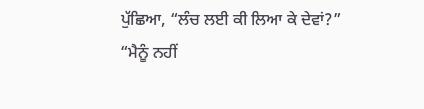ਪੁੱਛਿਆ, “ਲੰਚ ਲਈ ਕੀ ਲਿਆ ਕੇ ਦੇਵਾਂ?”
“ਮੈਨੂੰ ਨਹੀਂ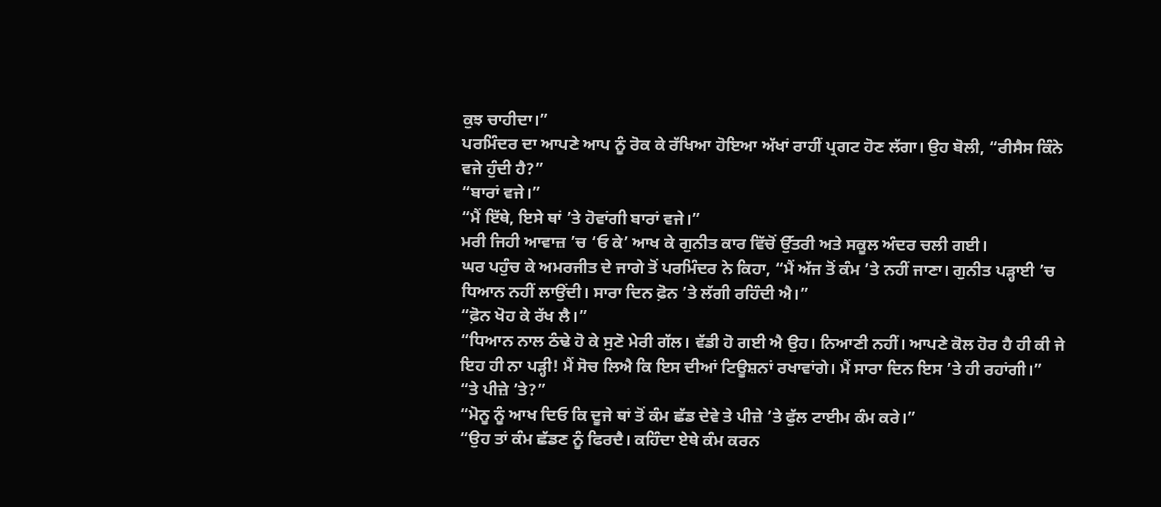ਕੁਝ ਚਾਹੀਦਾ।”
ਪਰਮਿੰਦਰ ਦਾ ਆਪਣੇ ਆਪ ਨੂੰ ਰੋਕ ਕੇ ਰੱਖਿਆ ਹੋਇਆ ਅੱਖਾਂ ਰਾਹੀਂ ਪ੍ਰਗਟ ਹੋਣ ਲੱਗਾ। ਉਹ ਬੋਲੀ, “ਰੀਸੈਸ ਕਿੰਨੇ ਵਜੇ ਹੁੰਦੀ ਹੈ?”
“ਬਾਰਾਂ ਵਜੇ।”
“ਮੈਂ ਇੱਥੇ, ਇਸੇ ਥਾਂ ’ਤੇ ਹੋਵਾਂਗੀ ਬਾਰਾਂ ਵਜੇ।”
ਮਰੀ ਜਿਹੀ ਆਵਾਜ਼ ’ਚ ‘ਓ ਕੇ’ ਆਖ ਕੇ ਗੁਨੀਤ ਕਾਰ ਵਿੱਚੋਂ ਉੱਤਰੀ ਅਤੇ ਸਕੂਲ ਅੰਦਰ ਚਲੀ ਗਈ।
ਘਰ ਪਹੁੰਚ ਕੇ ਅਮਰਜੀਤ ਦੇ ਜਾਗੇ ਤੋਂ ਪਰਮਿੰਦਰ ਨੇ ਕਿਹਾ, “ਮੈਂ ਅੱਜ ਤੋਂ ਕੰਮ ’ਤੇ ਨਹੀਂ ਜਾਣਾ। ਗੁਨੀਤ ਪੜ੍ਹਾਈ ’ਚ ਧਿਆਨ ਨਹੀਂ ਲਾਉਂਦੀ। ਸਾਰਾ ਦਿਨ ਫ਼ੋਨ ’ਤੇ ਲੱਗੀ ਰਹਿੰਦੀ ਐ।”
“ਫ਼ੋਨ ਖੋਹ ਕੇ ਰੱਖ ਲੈ।”
“ਧਿਆਨ ਨਾਲ ਠੰਢੇ ਹੋ ਕੇ ਸੁਣੋ ਮੇਰੀ ਗੱਲ। ਵੱਡੀ ਹੋ ਗਈ ਐ ਉਹ। ਨਿਆਣੀ ਨਹੀਂ। ਆਪਣੇ ਕੋਲ ਹੋਰ ਹੈ ਹੀ ਕੀ ਜੇ ਇਹ ਹੀ ਨਾ ਪੜ੍ਹੀ! ਮੈਂ ਸੋਚ ਲਿਐ ਕਿ ਇਸ ਦੀਆਂ ਟਿਊਸ਼ਨਾਂ ਰਖਾਵਾਂਗੇ। ਮੈਂ ਸਾਰਾ ਦਿਨ ਇਸ ’ਤੇ ਹੀ ਰਹਾਂਗੀ।”
“ਤੇ ਪੀਜ਼ੇ ’ਤੇ?”
“ਮੋਨੂ ਨੂੰ ਆਖ ਦਿਓ ਕਿ ਦੂਜੇ ਥਾਂ ਤੋਂ ਕੰਮ ਛੱਡ ਦੇਵੇ ਤੇ ਪੀਜ਼ੇ ’ਤੇ ਫੁੱਲ ਟਾਈਮ ਕੰਮ ਕਰੇ।”
“ਉਹ ਤਾਂ ਕੰਮ ਛੱਡਣ ਨੂੰ ਫਿਰਦੈ। ਕਹਿੰਦਾ ਏਥੇ ਕੰਮ ਕਰਨ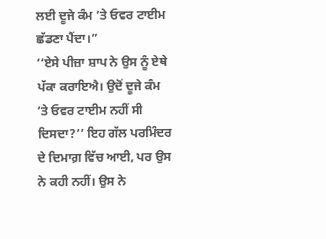ਲਈ ਦੂਜੇ ਕੰਮ ’ਤੇ ਓਵਰ ਟਾਈਮ ਛੱਡਣਾ ਪੈਂਦਾ।”
‘‘ਏਸੇ ਪੀਜ਼ਾ ਸ਼ਾਪ ਨੇ ਉਸ ਨੂੰ ਏਥੇ ਪੱਕਾ ਕਰਾਇਐ। ਉਦੋਂ ਦੂਜੇ ਕੰਮ ’ਤੇ ਓਵਰ ਟਾਈਮ ਨਹੀਂ ਸੀ ਦਿਸਦਾ?’’ ਇਹ ਗੱਲ ਪਰਮਿੰਦਰ ਦੇ ਦਿਮਾਗ਼ ਵਿੱਚ ਆਈ, ਪਰ ਉਸ ਨੇ ਕਹੀ ਨਹੀਂ। ਉਸ ਨੇ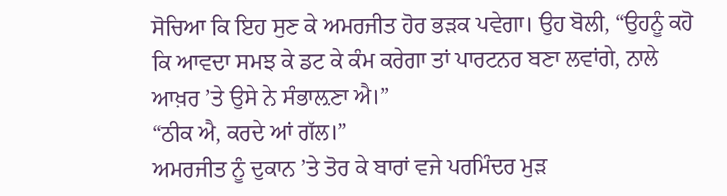ਸੋਚਿਆ ਕਿ ਇਹ ਸੁਣ ਕੇ ਅਮਰਜੀਤ ਹੋਰ ਭੜਕ ਪਵੇਗਾ। ਉਹ ਬੋਲੀ, “ਉਹਨੂੰ ਕਹੋ ਕਿ ਆਵਦਾ ਸਮਝ ਕੇ ਡਟ ਕੇ ਕੰਮ ਕਰੇਗਾ ਤਾਂ ਪਾਰਟਨਰ ਬਣਾ ਲਵਾਂਗੇ, ਨਾਲੇ ਆਖ਼ਰ ’ਤੇ ਉਸੇ ਨੇ ਸੰਭਾਲ਼ਣਾ ਐ।”
“ਠੀਕ ਐ, ਕਰਦੇ ਆਂ ਗੱਲ।”
ਅਮਰਜੀਤ ਨੂੰ ਦੁਕਾਨ ’ਤੇ ਤੋਰ ਕੇ ਬਾਰਾਂ ਵਜੇ ਪਰਮਿੰਦਰ ਮੁੜ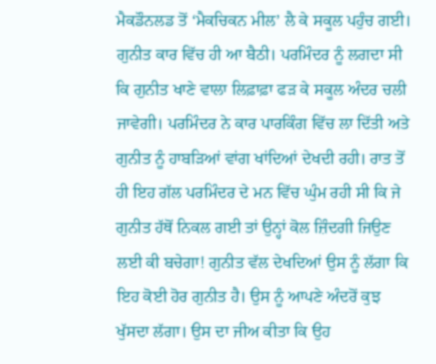ਮੈਕਡੌਨਲਡ ਤੋਂ ‘ਮੈਕਚਿਕਨ ਮੀਲ’ ਲੈ ਕੇ ਸਕੂਲ ਪਹੁੰਚ ਗਈ। ਗੁਨੀਤ ਕਾਰ ਵਿੱਚ ਹੀ ਆ ਬੈਠੀ। ਪਰਮਿੰਦਰ ਨੂੰ ਲਗਦਾ ਸੀ ਕਿ ਗੁਨੀਤ ਖਾਣੇ ਵਾਲਾ ਲਿਫ਼ਾਫ਼ਾ ਫੜ ਕੇ ਸਕੂਲ ਅੰਦਰ ਚਲੀ ਜਾਵੇਗੀ। ਪਰਮਿੰਦਰ ਨੇ ਕਾਰ ਪਾਰਕਿੰਗ ਵਿੱਚ ਲਾ ਦਿੱਤੀ ਅਤੇ ਗੁਨੀਤ ਨੂੰ ਹਾਬੜਿਆਂ ਵਾਂਗ ਖਾਂਦਿਆਂ ਦੇਖਦੀ ਰਹੀ। ਰਾਤ ਤੋਂ ਹੀ ਇਹ ਗੱਲ ਪਰਮਿੰਦਰ ਦੇ ਮਨ ਵਿੱਚ ਘੁੰਮ ਰਹੀ ਸੀ ਕਿ ਜੇ ਗੁਨੀਤ ਹੱਥੋਂ ਨਿਕਲ ਗਈ ਤਾਂ ਉਨ੍ਹਾਂ ਕੋਲ ਜ਼ਿੰਦਗੀ ਜਿਉਣ ਲਈ ਕੀ ਬਚੇਗਾ! ਗੁਨੀਤ ਵੱਲ ਦੇਖਦਿਆਂ ਉਸ ਨੂੰ ਲੱਗਾ ਕਿ ਇਹ ਕੋਈ ਹੋਰ ਗੁਨੀਤ ਹੈ। ਉਸ ਨੂੰ ਆਪਣੇ ਅੰਦਰੋਂ ਕੁਝ ਖੁੱਸਦਾ ਲੱਗਾ। ਉਸ ਦਾ ਜੀਅ ਕੀਤਾ ਕਿ ਉਹ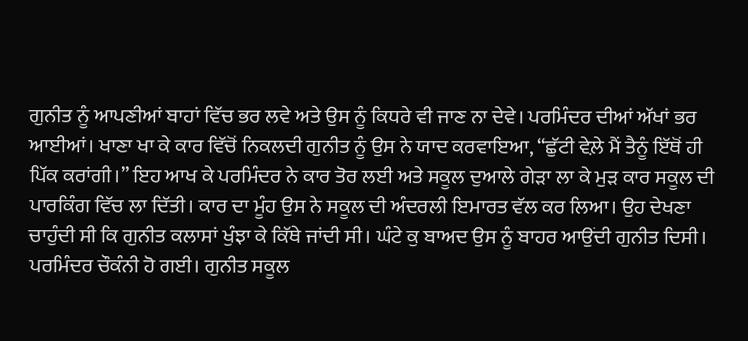ਗੁਨੀਤ ਨੂੰ ਆਪਣੀਆਂ ਬਾਹਾਂ ਵਿੱਚ ਭਰ ਲਵੇ ਅਤੇ ਉਸ ਨੂੰ ਕਿਧਰੇ ਵੀ ਜਾਣ ਨਾ ਦੇਵੇ। ਪਰਮਿੰਦਰ ਦੀਆਂ ਅੱਖਾਂ ਭਰ ਆਈਆਂ। ਖਾਣਾ ਖਾ ਕੇ ਕਾਰ ਵਿੱਚੋਂ ਨਿਕਲਦੀ ਗੁਨੀਤ ਨੂੰ ਉਸ ਨੇ ਯਾਦ ਕਰਵਾਇਆ, “ਛੁੱਟੀ ਵੇਲ਼ੇ ਮੈਂ ਤੈਨੂੰ ਇੱਥੋਂ ਹੀ ਪਿੱਕ ਕਰਾਂਗੀ।” ਇਹ ਆਖ ਕੇ ਪਰਮਿੰਦਰ ਨੇ ਕਾਰ ਤੋਰ ਲਈ ਅਤੇ ਸਕੂਲ ਦੁਆਲੇ ਗੇੜਾ ਲਾ ਕੇ ਮੁੜ ਕਾਰ ਸਕੂਲ ਦੀ ਪਾਰਕਿੰਗ ਵਿੱਚ ਲਾ ਦਿੱਤੀ। ਕਾਰ ਦਾ ਮੂੰਹ ਉਸ ਨੇ ਸਕੂਲ ਦੀ ਅੰਦਰਲੀ ਇਮਾਰਤ ਵੱਲ ਕਰ ਲਿਆ। ਉਹ ਦੇਖਣਾ ਚਾਹੁੰਦੀ ਸੀ ਕਿ ਗੁਨੀਤ ਕਲਾਸਾਂ ਖੁੰਝਾ ਕੇ ਕਿੱਥੇ ਜਾਂਦੀ ਸੀ। ਘੰਟੇ ਕੁ ਬਾਅਦ ਉਸ ਨੂੰ ਬਾਹਰ ਆਉਂਦੀ ਗੁਨੀਤ ਦਿਸੀ। ਪਰਮਿੰਦਰ ਚੌਕੰਨੀ ਹੋ ਗਈ। ਗੁਨੀਤ ਸਕੂਲ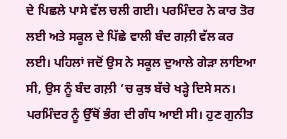ਦੇ ਪਿਛਲੇ ਪਾਸੇ ਵੱਲ ਚਲੀ ਗਈ। ਪਰਮਿੰਦਰ ਨੇ ਕਾਰ ਤੋਰ ਲਈ ਅਤੇ ਸਕੂਲ ਦੇ ਪਿੱਛੇ ਵਾਲੀ ਬੰਦ ਗਲ਼ੀ ਵੱਲ ਕਰ ਲਈ। ਪਹਿਲਾਂ ਜਦੋਂ ਉਸ ਨੇ ਸਕੂਲ ਦੁਆਲੇ ਗੇੜਾ ਲਾਇਆ ਸੀ, ਉਸ ਨੂੰ ਬੰਦ ਗਲ਼ੀ ’ਚ ਕੁਝ ਬੱਚੇ ਖੜ੍ਹੇ ਦਿਸੇ ਸਨ। ਪਰਮਿੰਦਰ ਨੂੰ ਉੱਥੋਂ ਭੰਗ ਦੀ ਗੰਧ ਆਈ ਸੀ। ਹੁਣ ਗੁਨੀਤ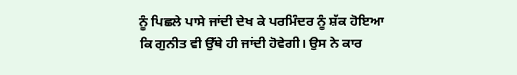ਨੂੰ ਪਿਛਲੇ ਪਾਸੇ ਜਾਂਦੀ ਦੇਖ ਕੇ ਪਰਮਿੰਦਰ ਨੂੰ ਸ਼ੱਕ ਹੋਇਆ ਕਿ ਗੁਨੀਤ ਵੀ ਉੱਥੇ ਹੀ ਜਾਂਦੀ ਹੋਵੇਗੀ। ਉਸ ਨੇ ਕਾਰ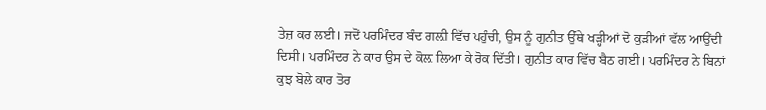ਤੇਜ਼ ਕਰ ਲਈ। ਜਦੋਂ ਪਰਮਿੰਦਰ ਬੰਦ ਗਲ਼ੀ ਵਿੱਚ ਪਹੁੰਚੀ, ਉਸ ਨੂੰ ਗੁਨੀਤ ਉੱਥੇ ਖੜ੍ਹੀਆਂ ਦੋ ਕੁੜੀਆਂ ਵੱਲ ਆਉਂਦੀ ਦਿਸੀ। ਪਰਮਿੰਦਰ ਨੇ ਕਾਰ ਉਸ ਦੇ ਕੋਲ਼ ਲਿਆ ਕੇ ਰੋਕ ਦਿੱਤੀ। ਗੁਨੀਤ ਕਾਰ ਵਿੱਚ ਬੈਠ ਗਈ। ਪਰਮਿੰਦਰ ਨੇ ਬਿਨਾਂ ਕੁਝ ਬੋਲੇ ਕਾਰ ਤੋਰ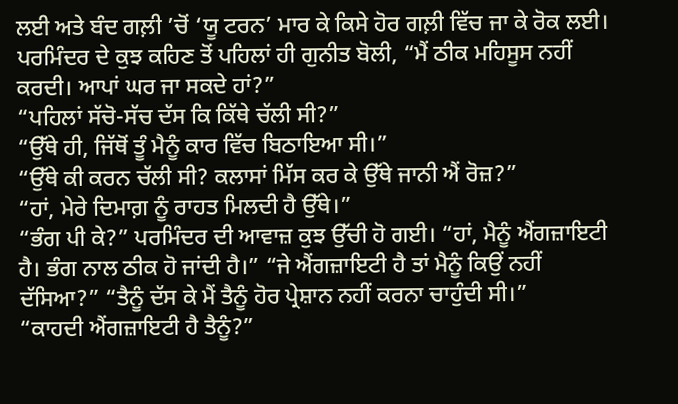ਲਈ ਅਤੇ ਬੰਦ ਗਲ਼ੀ ’ਚੋਂ ‘ਯੂ ਟਰਨ’ ਮਾਰ ਕੇ ਕਿਸੇ ਹੋਰ ਗਲ਼ੀ ਵਿੱਚ ਜਾ ਕੇ ਰੋਕ ਲਈ। ਪਰਮਿੰਦਰ ਦੇ ਕੁਝ ਕਹਿਣ ਤੋਂ ਪਹਿਲਾਂ ਹੀ ਗੁਨੀਤ ਬੋਲੀ, “ਮੈਂ ਠੀਕ ਮਹਿਸੂਸ ਨਹੀਂ ਕਰਦੀ। ਆਪਾਂ ਘਰ ਜਾ ਸਕਦੇ ਹਾਂ?”
“ਪਹਿਲਾਂ ਸੱਚੋ-ਸੱਚ ਦੱਸ ਕਿ ਕਿੱਥੇ ਚੱਲੀ ਸੀ?”
“ਉੱਥੇ ਹੀ, ਜਿੱਥੋਂ ਤੂੰ ਮੈਨੂੰ ਕਾਰ ਵਿੱਚ ਬਿਠਾਇਆ ਸੀ।”
“ਉੱਥੇ ਕੀ ਕਰਨ ਚੱਲੀ ਸੀ? ਕਲਾਸਾਂ ਮਿੱਸ ਕਰ ਕੇ ਉੱਥੇ ਜਾਨੀ ਐਂ ਰੋਜ਼?”
“ਹਾਂ, ਮੇਰੇ ਦਿਮਾਗ਼ ਨੂੰ ਰਾਹਤ ਮਿਲਦੀ ਹੈ ਉੱਥੇ।”
“ਭੰਗ ਪੀ ਕੇ?” ਪਰਮਿੰਦਰ ਦੀ ਆਵਾਜ਼ ਕੁਝ ਉੱਚੀ ਹੋ ਗਈ। “ਹਾਂ, ਮੈਨੂੰ ਐਂਗਜ਼ਾਇਟੀ ਹੈ। ਭੰਗ ਨਾਲ ਠੀਕ ਹੋ ਜਾਂਦੀ ਹੈ।” “ਜੇ ਐਂਗਜ਼ਾਇਟੀ ਹੈ ਤਾਂ ਮੈਨੂੰ ਕਿਉਂ ਨਹੀਂ ਦੱਸਿਆ?” “ਤੈਨੂੰ ਦੱਸ ਕੇ ਮੈਂ ਤੈਨੂੰ ਹੋਰ ਪ੍ਰੇਸ਼ਾਨ ਨਹੀਂ ਕਰਨਾ ਚਾਹੁੰਦੀ ਸੀ।”
“ਕਾਹਦੀ ਐਂਗਜ਼ਾਇਟੀ ਹੈ ਤੈਨੂੰ?”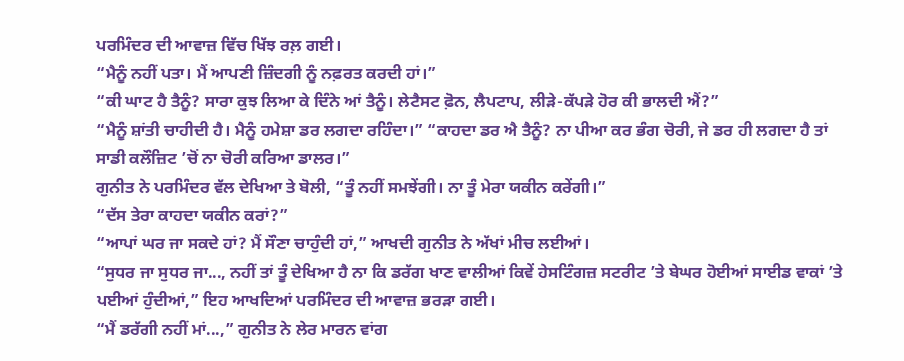ਪਰਮਿੰਦਰ ਦੀ ਆਵਾਜ਼ ਵਿੱਚ ਖਿੱਝ ਰਲ਼ ਗਈ।
“ਮੈਨੂੰ ਨਹੀਂ ਪਤਾ। ਮੈਂ ਆਪਣੀ ਜ਼ਿੰਦਗੀ ਨੂੰ ਨਫ਼ਰਤ ਕਰਦੀ ਹਾਂ।”
“ਕੀ ਘਾਟ ਹੈ ਤੈਨੂੰ? ਸਾਰਾ ਕੁਝ ਲਿਆ ਕੇ ਦਿੰਨੇ ਆਂ ਤੈਨੂੰ। ਲੇਟੈਸਟ ਫ਼ੋਨ, ਲੈਪਟਾਪ, ਲੀੜੇ-ਕੱਪੜੇ ਹੋਰ ਕੀ ਭਾਲਦੀ ਐਂ?”
“ਮੈਨੂੰ ਸ਼ਾਂਤੀ ਚਾਹੀਦੀ ਹੈ। ਮੈਨੂੰ ਹਮੇਸ਼ਾ ਡਰ ਲਗਦਾ ਰਹਿੰਦਾ।” “ਕਾਹਦਾ ਡਰ ਐ ਤੈਨੂੰ? ਨਾ ਪੀਆ ਕਰ ਭੰਗ ਚੋਰੀ, ਜੇ ਡਰ ਹੀ ਲਗਦਾ ਹੈ ਤਾਂ ਸਾਡੀ ਕਲੌਜ਼ਿਟ ’ਚੋਂ ਨਾ ਚੋਰੀ ਕਰਿਆ ਡਾਲਰ।”
ਗੁਨੀਤ ਨੇ ਪਰਮਿੰਦਰ ਵੱਲ ਦੇਖਿਆ ਤੇ ਬੋਲੀ, “ਤੂੰ ਨਹੀਂ ਸਮਝੇਂਗੀ। ਨਾ ਤੂੰ ਮੇਰਾ ਯਕੀਨ ਕਰੇਂਗੀ।”
“ਦੱਸ ਤੇਰਾ ਕਾਹਦਾ ਯਕੀਨ ਕਰਾਂ?”
“ਆਪਾਂ ਘਰ ਜਾ ਸਕਦੇ ਹਾਂ? ਮੈਂ ਸੌਣਾ ਚਾਹੁੰਦੀ ਹਾਂ,” ਆਖਦੀ ਗੁਨੀਤ ਨੇ ਅੱਖਾਂ ਮੀਚ ਲਈਆਂ।
“ਸੁਧਰ ਜਾ ਸੁਧਰ ਜਾ..., ਨਹੀਂ ਤਾਂ ਤੂੰ ਦੇਖਿਆ ਹੈ ਨਾ ਕਿ ਡਰੱਗ ਖਾਣ ਵਾਲੀਆਂ ਕਿਵੇਂ ਹੇਸਟਿੰਗਜ਼ ਸਟਰੀਟ ’ਤੇ ਬੇਘਰ ਹੋਈਆਂ ਸਾਈਡ ਵਾਕਾਂ ’ਤੇ ਪਈਆਂ ਹੁੰਦੀਆਂ,” ਇਹ ਆਖਦਿਆਂ ਪਰਮਿੰਦਰ ਦੀ ਆਵਾਜ਼ ਭਰੜਾ ਗਈ।
“ਮੈਂ ਡਰੱਗੀ ਨਹੀਂ ਮਾਂ...,” ਗੁਨੀਤ ਨੇ ਲੇਰ ਮਾਰਨ ਵਾਂਗ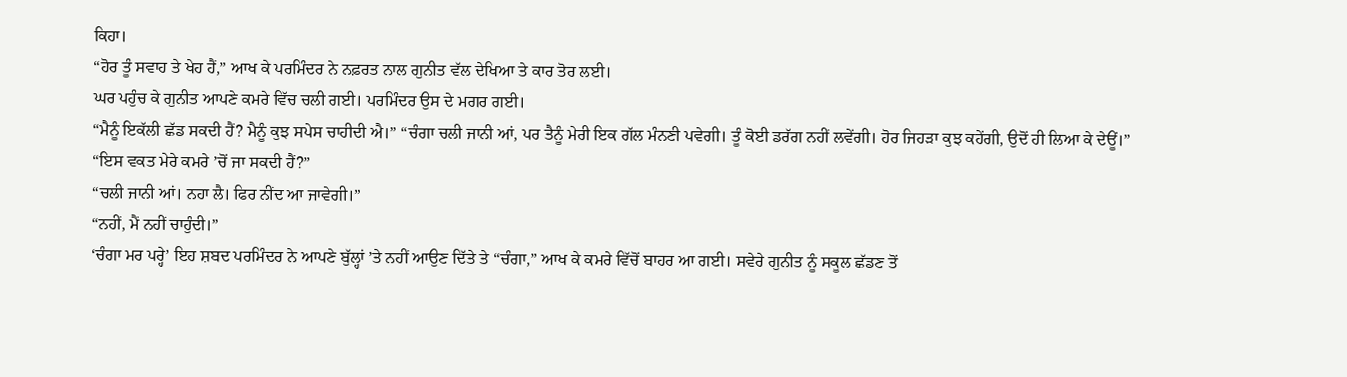ਕਿਹਾ।
“ਹੋਰ ਤੂੰ ਸਵਾਹ ਤੇ ਖੇਹ ਹੈਂ,” ਆਖ ਕੇ ਪਰਮਿੰਦਰ ਨੇ ਨਫ਼ਰਤ ਨਾਲ ਗੁਨੀਤ ਵੱਲ ਦੇਖਿਆ ਤੇ ਕਾਰ ਤੋਰ ਲਈ।
ਘਰ ਪਹੁੰਚ ਕੇ ਗੁਨੀਤ ਆਪਣੇ ਕਮਰੇ ਵਿੱਚ ਚਲੀ ਗਈ। ਪਰਮਿੰਦਰ ਉਸ ਦੇ ਮਗਰ ਗਈ।
“ਮੈਨੂੰ ਇਕੱਲੀ ਛੱਡ ਸਕਦੀ ਹੈਂ? ਮੈਨੂੰ ਕੁਝ ਸਪੇਸ ਚਾਹੀਦੀ ਐ।” “ਚੰਗਾ ਚਲੀ ਜਾਨੀ ਆਂ, ਪਰ ਤੈਨੂੰ ਮੇਰੀ ਇਕ ਗੱਲ ਮੰਨਣੀ ਪਵੇਗੀ। ਤੂੰ ਕੋਈ ਡਰੱਗ ਨਹੀਂ ਲਵੇਂਗੀ। ਹੋਰ ਜਿਹੜਾ ਕੁਝ ਕਹੇਂਗੀ, ਉਦੋਂ ਹੀ ਲਿਆ ਕੇ ਦੇਊਂ।”
“ਇਸ ਵਕਤ ਮੇਰੇ ਕਮਰੇ ’ਚੋਂ ਜਾ ਸਕਦੀ ਹੈਂ?”
“ਚਲੀ ਜਾਨੀ ਆਂ। ਨਹਾ ਲੈ। ਫਿਰ ਨੀਂਦ ਆ ਜਾਵੇਗੀ।”
“ਨਹੀਂ, ਮੈਂ ਨਹੀਂ ਚਾਹੁੰਦੀ।”
‘ਚੰਗਾ ਮਰ ਪਰ੍ਹੇ’ ਇਹ ਸ਼ਬਦ ਪਰਮਿੰਦਰ ਨੇ ਆਪਣੇ ਬੁੱਲ੍ਹਾਂ ’ਤੇ ਨਹੀਂ ਆਉਣ ਦਿੱਤੇ ਤੇ “ਚੰਗਾ,” ਆਖ ਕੇ ਕਮਰੇ ਵਿੱਚੋਂ ਬਾਹਰ ਆ ਗਈ। ਸਵੇਰੇ ਗੁਨੀਤ ਨੂੰ ਸਕੂਲ ਛੱਡਣ ਤੋਂ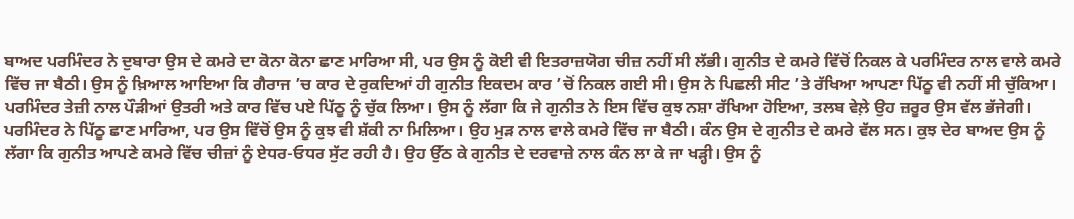ਬਾਅਦ ਪਰਮਿੰਦਰ ਨੇ ਦੁਬਾਰਾ ਉਸ ਦੇ ਕਮਰੇ ਦਾ ਕੋਨਾ ਕੋਨਾ ਛਾਣ ਮਾਰਿਆ ਸੀ, ਪਰ ਉਸ ਨੂੰ ਕੋਈ ਵੀ ਇਤਰਾਜ਼ਯੋਗ ਚੀਜ਼ ਨਹੀਂ ਸੀ ਲੱਭੀ। ਗੁਨੀਤ ਦੇ ਕਮਰੇ ਵਿੱਚੋਂ ਨਿਕਲ ਕੇ ਪਰਮਿੰਦਰ ਨਾਲ ਵਾਲੇ ਕਮਰੇ ਵਿੱਚ ਜਾ ਬੈਠੀ। ਉਸ ਨੂੰ ਖ਼ਿਆਲ ਆਇਆ ਕਿ ਗੈਰਾਜ ’ਚ ਕਾਰ ਦੇ ਰੁਕਦਿਆਂ ਹੀ ਗੁਨੀਤ ਇਕਦਮ ਕਾਰ ’ਚੋਂ ਨਿਕਲ ਗਈ ਸੀ। ਉਸ ਨੇ ਪਿਛਲੀ ਸੀਟ ’ਤੇ ਰੱਖਿਆ ਆਪਣਾ ਪਿੱਠੂ ਵੀ ਨਹੀਂ ਸੀ ਚੁੱਕਿਆ। ਪਰਮਿੰਦਰ ਤੇਜ਼ੀ ਨਾਲ ਪੌੜੀਆਂ ਉਤਰੀ ਅਤੇ ਕਾਰ ਵਿੱਚ ਪਏ ਪਿੱਠੂ ਨੂੰ ਚੁੱਕ ਲਿਆ। ਉਸ ਨੂੰ ਲੱਗਾ ਕਿ ਜੇ ਗੁਨੀਤ ਨੇ ਇਸ ਵਿੱਚ ਕੁਝ ਨਸ਼ਾ ਰੱਖਿਆ ਹੋਇਆ, ਤਲਬ ਵੇਲ਼ੇ ਉਹ ਜ਼ਰੂਰ ਉਸ ਵੱਲ ਭੱਜੇਗੀ। ਪਰਮਿੰਦਰ ਨੇ ਪਿੱਠੂ ਛਾਣ ਮਾਰਿਆ, ਪਰ ਉਸ ਵਿੱਚੋਂ ਉਸ ਨੂੰ ਕੁਝ ਵੀ ਸ਼ੱਕੀ ਨਾ ਮਿਲਿਆ। ਉਹ ਮੁੜ ਨਾਲ ਵਾਲੇ ਕਮਰੇ ਵਿੱਚ ਜਾ ਬੈਠੀ। ਕੰਨ ਉਸ ਦੇ ਗੁਨੀਤ ਦੇ ਕਮਰੇ ਵੱਲ ਸਨ। ਕੁਝ ਦੇਰ ਬਾਅਦ ਉਸ ਨੂੰ ਲੱਗਾ ਕਿ ਗੁਨੀਤ ਆਪਣੇ ਕਮਰੇ ਵਿੱਚ ਚੀਜ਼ਾਂ ਨੂੰ ਏਧਰ-ਓਧਰ ਸੁੱਟ ਰਹੀ ਹੈ। ਉਹ ਉੱਠ ਕੇ ਗੁਨੀਤ ਦੇ ਦਰਵਾਜ਼ੇ ਨਾਲ ਕੰਨ ਲਾ ਕੇ ਜਾ ਖੜ੍ਹੀ। ਉਸ ਨੂੰ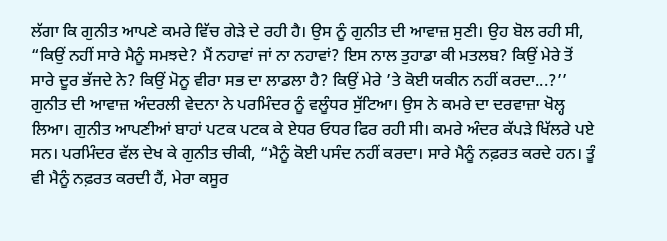ਲੱਗਾ ਕਿ ਗੁਨੀਤ ਆਪਣੇ ਕਮਰੇ ਵਿੱਚ ਗੇੜੇ ਦੇ ਰਹੀ ਹੈ। ਉਸ ਨੂੰ ਗੁਨੀਤ ਦੀ ਆਵਾਜ਼ ਸੁਣੀ। ਉਹ ਬੋਲ ਰਹੀ ਸੀ, “ਕਿਉਂ ਨਹੀਂ ਸਾਰੇ ਮੈਨੂੰ ਸਮਝਦੇ? ਮੈਂ ਨਹਾਵਾਂ ਜਾਂ ਨਾ ਨਹਾਵਾਂ? ਇਸ ਨਾਲ ਤੁਹਾਡਾ ਕੀ ਮਤਲਬ? ਕਿਉਂ ਮੇਰੇ ਤੋਂ ਸਾਰੇ ਦੂਰ ਭੱਜਦੇ ਨੇ? ਕਿਉਂ ਮੋਨੂ ਵੀਰਾ ਸਭ ਦਾ ਲਾਡਲਾ ਹੈ? ਕਿਉਂ ਮੇਰੇ ’ਤੇ ਕੋਈ ਯਕੀਨ ਨਹੀਂ ਕਰਦਾ...?’’ ਗੁਨੀਤ ਦੀ ਆਵਾਜ਼ ਅੰਦਰਲੀ ਵੇਦਨਾ ਨੇ ਪਰਮਿੰਦਰ ਨੂੰ ਵਲੂੰਧਰ ਸੁੱਟਿਆ। ਉਸ ਨੇ ਕਮਰੇ ਦਾ ਦਰਵਾਜ਼ਾ ਖੋਲ੍ਹ ਲਿਆ। ਗੁਨੀਤ ਆਪਣੀਆਂ ਬਾਹਾਂ ਪਟਕ ਪਟਕ ਕੇ ਏਧਰ ਓਧਰ ਫਿਰ ਰਹੀ ਸੀ। ਕਮਰੇ ਅੰਦਰ ਕੱਪੜੇ ਖਿੱਲਰੇ ਪਏ ਸਨ। ਪਰਮਿੰਦਰ ਵੱਲ ਦੇਖ ਕੇ ਗੁਨੀਤ ਚੀਕੀ, “ਮੈਨੂੰ ਕੋਈ ਪਸੰਦ ਨਹੀਂ ਕਰਦਾ। ਸਾਰੇ ਮੈਨੂੰ ਨਫ਼ਰਤ ਕਰਦੇ ਹਨ। ਤੂੰ ਵੀ ਮੈਨੂੰ ਨਫ਼ਰਤ ਕਰਦੀ ਹੈਂ, ਮੇਰਾ ਕਸੂਰ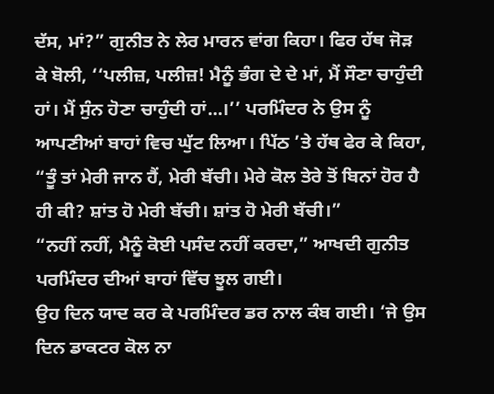ਦੱਸ, ਮਾਂ?” ਗੁਨੀਤ ਨੇ ਲੇਰ ਮਾਰਨ ਵਾਂਗ ਕਿਹਾ। ਫਿਰ ਹੱਥ ਜੋੜ ਕੇ ਬੋਲੀ, ‘‘ਪਲੀਜ਼, ਪਲੀਜ਼! ਮੈਨੂੰ ਭੰਗ ਦੇ ਦੇ ਮਾਂ, ਮੈਂ ਸੌਣਾ ਚਾਹੁੰਦੀ ਹਾਂ। ਮੈਂ ਸੁੰਨ ਹੋਣਾ ਚਾਹੁੰਦੀ ਹਾਂ...।’’ ਪਰਮਿੰਦਰ ਨੇ ਉਸ ਨੂੰ ਆਪਣੀਆਂ ਬਾਹਾਂ ਵਿਚ ਘੁੱਟ ਲਿਆ। ਪਿੱਠ ’ਤੇ ਹੱਥ ਫੇਰ ਕੇ ਕਿਹਾ, “ਤੂੰ ਤਾਂ ਮੇਰੀ ਜਾਨ ਹੈਂ, ਮੇਰੀ ਬੱਚੀ। ਮੇਰੇ ਕੋਲ ਤੇਰੇ ਤੋਂ ਬਿਨਾਂ ਹੋਰ ਹੈ ਹੀ ਕੀ? ਸ਼ਾਂਤ ਹੋ ਮੇਰੀ ਬੱਚੀ। ਸ਼ਾਂਤ ਹੋ ਮੇਰੀ ਬੱਚੀ।”
“ਨਹੀਂ ਨਹੀਂ, ਮੈਨੂੰ ਕੋਈ ਪਸੰਦ ਨਹੀਂ ਕਰਦਾ,” ਆਖਦੀ ਗੁਨੀਤ ਪਰਮਿੰਦਰ ਦੀਆਂ ਬਾਹਾਂ ਵਿੱਚ ਝੂਲ ਗਈ।
ਉਹ ਦਿਨ ਯਾਦ ਕਰ ਕੇ ਪਰਮਿੰਦਰ ਡਰ ਨਾਲ ਕੰਬ ਗਈ। ‘ਜੇ ਉਸ ਦਿਨ ਡਾਕਟਰ ਕੋਲ ਨਾ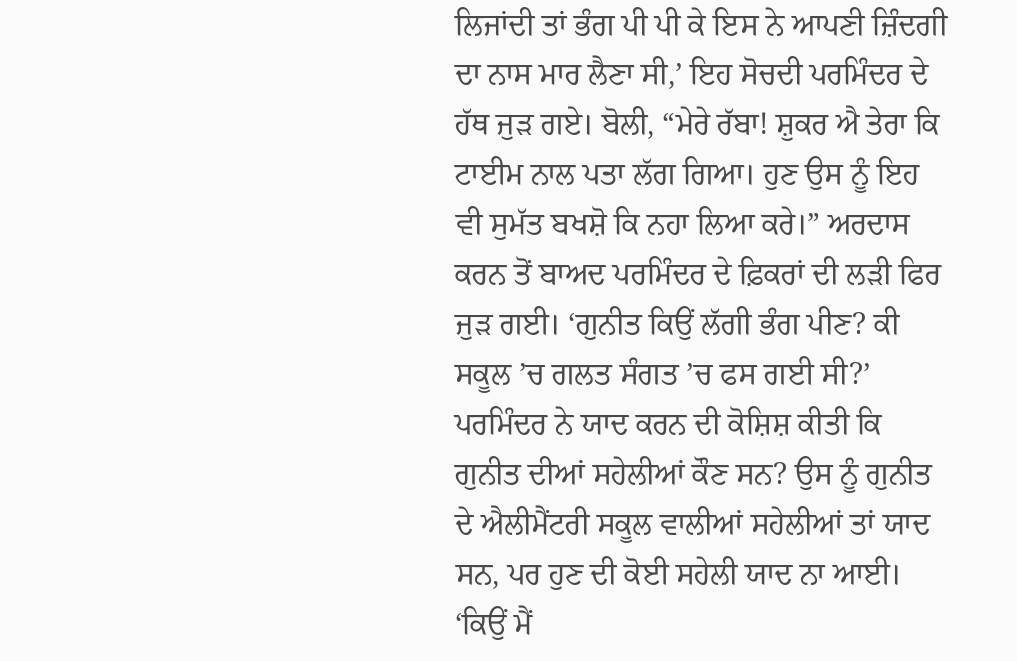ਲਿਜਾਂਦੀ ਤਾਂ ਭੰਗ ਪੀ ਪੀ ਕੇ ਇਸ ਨੇ ਆਪਣੀ ਜ਼ਿੰਦਗੀ ਦਾ ਨਾਸ ਮਾਰ ਲੈਣਾ ਸੀ,’ ਇਹ ਸੋਚਦੀ ਪਰਮਿੰਦਰ ਦੇ ਹੱਥ ਜੁੜ ਗਏ। ਬੋਲੀ, “ਮੇਰੇ ਰੱਬਾ! ਸ਼ੁਕਰ ਐ ਤੇਰਾ ਕਿ ਟਾਈਮ ਨਾਲ ਪਤਾ ਲੱਗ ਗਿਆ। ਹੁਣ ਉਸ ਨੂੰ ਇਹ ਵੀ ਸੁਮੱਤ ਬਖਸ਼ੋ ਕਿ ਨਹਾ ਲਿਆ ਕਰੇ।” ਅਰਦਾਸ ਕਰਨ ਤੋਂ ਬਾਅਦ ਪਰਮਿੰਦਰ ਦੇ ਫ਼ਿਕਰਾਂ ਦੀ ਲੜੀ ਫਿਰ ਜੁੜ ਗਈ। ‘ਗੁਨੀਤ ਕਿਉਂ ਲੱਗੀ ਭੰਗ ਪੀਣ? ਕੀ ਸਕੂਲ ’ਚ ਗਲਤ ਸੰਗਤ ’ਚ ਫਸ ਗਈ ਸੀ?’ ਪਰਮਿੰਦਰ ਨੇ ਯਾਦ ਕਰਨ ਦੀ ਕੋਸ਼ਿਸ਼ ਕੀਤੀ ਕਿ ਗੁਨੀਤ ਦੀਆਂ ਸਹੇਲੀਆਂ ਕੌਣ ਸਨ? ਉਸ ਨੂੰ ਗੁਨੀਤ ਦੇ ਐਲੀਮੈਂਟਰੀ ਸਕੂਲ ਵਾਲੀਆਂ ਸਹੇਲੀਆਂ ਤਾਂ ਯਾਦ ਸਨ, ਪਰ ਹੁਣ ਦੀ ਕੋਈ ਸਹੇਲੀ ਯਾਦ ਨਾ ਆਈ। ‘ਕਿਉਂ ਮੈਂ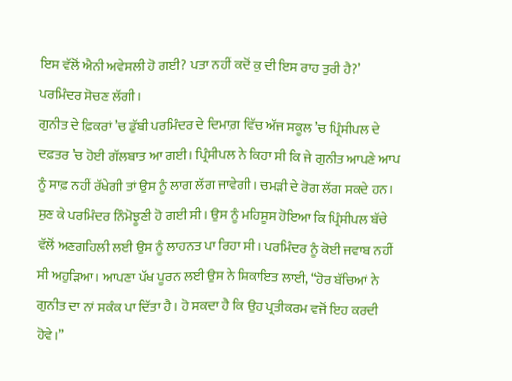ਇਸ ਵੱਲੋਂ ਐਨੀ ਅਵੇਸਲੀ ਹੋ ਗਈ? ਪਤਾ ਨਹੀਂ ਕਦੋਂ ਕੁ ਦੀ ਇਸ ਰਾਹ ਤੁਰੀ ਹੈ?’ ਪਰਮਿੰਦਰ ਸੋਚਣ ਲੱਗੀ।
ਗੁਨੀਤ ਦੇ ਫ਼ਿਕਰਾਂ ’ਚ ਡੁੱਬੀ ਪਰਮਿੰਦਰ ਦੇ ਦਿਮਾਗ਼ ਵਿੱਚ ਅੱਜ ਸਕੂਲ ’ਚ ਪ੍ਰਿੰਸੀਪਲ ਦੇ ਦਫ਼ਤਰ ’ਚ ਹੋਈ ਗੱਲਬਾਤ ਆ ਗਈ। ਪ੍ਰਿੰਸੀਪਲ ਨੇ ਕਿਹਾ ਸੀ ਕਿ ਜੇ ਗੁਨੀਤ ਆਪਣੇ ਆਪ ਨੂੰ ਸਾਫ਼ ਨਹੀਂ ਰੱਖੇਗੀ ਤਾਂ ਉਸ ਨੂੰ ਲਾਗ ਲੱਗ ਜਾਵੇਗੀ। ਚਮੜੀ ਦੇ ਰੋਗ ਲੱਗ ਸਕਦੇ ਹਨ। ਸੁਣ ਕੇ ਪਰਮਿੰਦਰ ਨਿੰਮੋਝੂਣੀ ਹੋ ਗਈ ਸੀ। ਉਸ ਨੂੰ ਮਹਿਸੂਸ ਹੋਇਆ ਕਿ ਪ੍ਰਿੰਸੀਪਲ ਬੱਚੇ ਵੱਲੋਂ ਅਣਗਹਿਲੀ ਲਈ ਉਸ ਨੂੰ ਲਾਹਨਤ ਪਾ ਰਿਹਾ ਸੀ। ਪਰਮਿੰਦਰ ਨੂੰ ਕੋਈ ਜਵਾਬ ਨਹੀਂ ਸੀ ਅਹੁੜਿਆ। ਆਪਣਾ ਪੱਖ ਪੂਰਨ ਲਈ ਉਸ ਨੇ ਸ਼ਿਕਾਇਤ ਲਾਈ, “ਹੋਰ ਬੱਚਿਆਂ ਨੇ ਗੁਨੀਤ ਦਾ ਨਾਂ ਸਕੰਕ ਪਾ ਦਿੱਤਾ ਹੈ। ਹੋ ਸਕਦਾ ਹੈ ਕਿ ਉਹ ਪ੍ਰਤੀਕਰਮ ਵਜੋਂ ਇਹ ਕਰਦੀ ਹੋਵੇ।”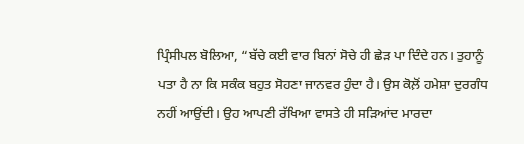ਪ੍ਰਿੰਸੀਪਲ ਬੋਲਿਆ, “ਬੱਚੇ ਕਈ ਵਾਰ ਬਿਨਾਂ ਸੋਚੇ ਹੀ ਛੇੜ ਪਾ ਦਿੰਦੇ ਹਨ। ਤੁਹਾਨੂੰ ਪਤਾ ਹੈ ਨਾ ਕਿ ਸਕੰਕ ਬਹੁਤ ਸੋਹਣਾ ਜਾਨਵਰ ਹੁੰਦਾ ਹੈ। ਉਸ ਕੋਲ਼ੋਂ ਹਮੇਸ਼ਾ ਦੁਰਗੰਧ ਨਹੀਂ ਆਉਂਦੀ। ਉਹ ਆਪਣੀ ਰੱਖਿਆ ਵਾਸਤੇ ਹੀ ਸੜਿਆਂਦ ਮਾਰਦਾ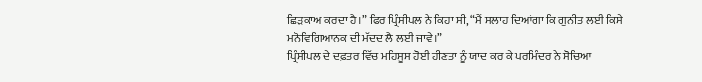ਛਿੜਕਾਅ ਕਰਦਾ ਹੈ।” ਫਿਰ ਪ੍ਰਿੰਸੀਪਲ ਨੇ ਕਿਹਾ ਸੀ, “ਮੈਂ ਸਲਾਹ ਦਿਆਂਗਾ ਕਿ ਗੁਨੀਤ ਲਈ ਕਿਸੇ ਮਨੋਵਿਗਿਆਨਕ ਦੀ ਮੱਦਦ ਲੈ ਲਈ ਜਾਵੇ।”
ਪ੍ਰਿੰਸੀਪਲ ਦੇ ਦਫ਼ਤਰ ਵਿੱਚ ਮਹਿਸੂਸ ਹੋਈ ਹੀਣਤਾ ਨੂੰ ਯਾਦ ਕਰ ਕੇ ਪਰਮਿੰਦਰ ਨੇ ਸੋਚਿਆ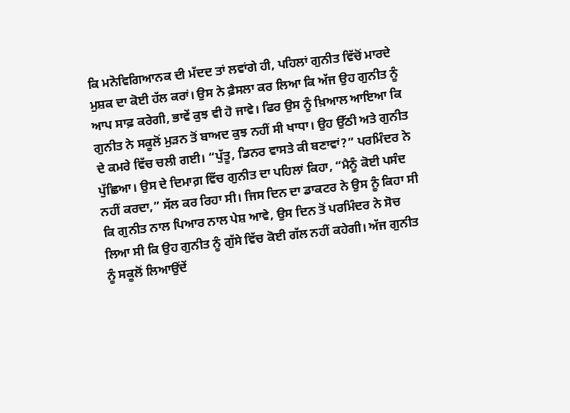ਕਿ ਮਨੋਵਿਗਿਆਨਕ ਦੀ ਮੱਦਦ ਤਾਂ ਲਵਾਂਗੇ ਹੀ, ਪਹਿਲਾਂ ਗੁਨੀਤ ਵਿੱਚੋਂ ਮਾਰਦੇ ਮੁਸ਼ਕ ਦਾ ਕੋਈ ਹੱਲ ਕਰਾਂ। ਉਸ ਨੇ ਫ਼ੈਸਲਾ ਕਰ ਲਿਆ ਕਿ ਅੱਜ ਉਹ ਗੁਨੀਤ ਨੂੰ ਆਪ ਸਾਫ਼ ਕਰੇਗੀ, ਭਾਵੇਂ ਕੁਝ ਵੀ ਹੋ ਜਾਵੇ। ਫਿਰ ਉਸ ਨੂੰ ਖ਼ਿਆਲ ਆਇਆ ਕਿ ਗੁਨੀਤ ਨੇ ਸਕੂਲੋਂ ਮੁੜਨ ਤੋਂ ਬਾਅਦ ਕੁਝ ਨਹੀਂ ਸੀ ਖਾਧਾ। ਉਹ ਉੱਠੀ ਅਤੇ ਗੁਨੀਤ ਦੇ ਕਮਰੇ ਵਿੱਚ ਚਲੀ ਗਈ। “ਪੁੱਤੂ, ਡਿਨਰ ਵਾਸਤੇ ਕੀ ਬਣਾਵਾਂ?” ਪਰਮਿੰਦਰ ਨੇ ਪੁੱਛਿਆ। ਉਸ ਦੇ ਦਿਮਾਗ਼ ਵਿੱਚ ਗੁਨੀਤ ਦਾ ਪਹਿਲਾਂ ਕਿਹਾ, “ਮੈਨੂੰ ਕੋਈ ਪਸੰਦ ਨਹੀਂ ਕਰਦਾ,” ਸੱਲ ਕਰ ਰਿਹਾ ਸੀ। ਜਿਸ ਦਿਨ ਦਾ ਡਾਕਟਰ ਨੇ ਉਸ ਨੂੰ ਕਿਹਾ ਸੀ ਕਿ ਗੁਨੀਤ ਨਾਲ ਪਿਆਰ ਨਾਲ ਪੇਸ਼ ਆਵੇ, ਉਸ ਦਿਨ ਤੋਂ ਪਰਮਿੰਦਰ ਨੇ ਸੋਚ ਲਿਆ ਸੀ ਕਿ ਉਹ ਗੁਨੀਤ ਨੂੰ ਗੁੱਸੇ ਵਿੱਚ ਕੋਈ ਗੱਲ ਨਹੀਂ ਕਹੇਗੀ। ਅੱਜ ਗੁਨੀਤ ਨੂੰ ਸਕੂਲੋਂ ਲਿਆਉਂਦੇਂ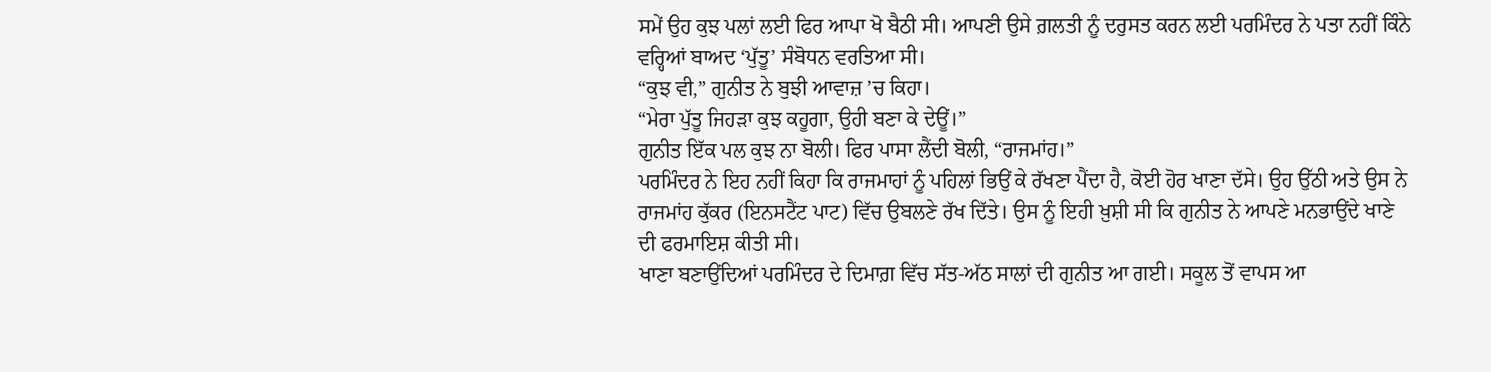ਸਮੇਂ ਉਹ ਕੁਝ ਪਲਾਂ ਲਈ ਫਿਰ ਆਪਾ ਖੋ ਬੈਠੀ ਸੀ। ਆਪਣੀ ਉਸੇ ਗ਼ਲਤੀ ਨੂੰ ਦਰੁਸਤ ਕਰਨ ਲਈ ਪਰਮਿੰਦਰ ਨੇ ਪਤਾ ਨਹੀਂ ਕਿੰਨੇ ਵਰ੍ਹਿਆਂ ਬਾਅਦ ‘ਪੁੱਤੂ’ ਸੰਬੋਧਨ ਵਰਤਿਆ ਸੀ।
“ਕੁਝ ਵੀ,” ਗੁਨੀਤ ਨੇ ਬੁਝੀ ਆਵਾਜ਼ ’ਚ ਕਿਹਾ।
“ਮੇਰਾ ਪੁੱਤੂ ਜਿਹੜਾ ਕੁਝ ਕਹੂਗਾ, ਉਹੀ ਬਣਾ ਕੇ ਦੇਊਂ।”
ਗੁਨੀਤ ਇੱਕ ਪਲ ਕੁਝ ਨਾ ਬੋਲੀ। ਫਿਰ ਪਾਸਾ ਲੈਂਦੀ ਬੋਲੀ, “ਰਾਜਮਾਂਹ।”
ਪਰਮਿੰਦਰ ਨੇ ਇਹ ਨਹੀਂ ਕਿਹਾ ਕਿ ਰਾਜਮਾਹਾਂ ਨੂੰ ਪਹਿਲਾਂ ਭਿਉਂ ਕੇ ਰੱਖਣਾ ਪੈਂਦਾ ਹੈ, ਕੋਈ ਹੋਰ ਖਾਣਾ ਦੱਸੇ। ਉਹ ਉੱਠੀ ਅਤੇ ਉਸ ਨੇ ਰਾਜਮਾਂਹ ਕੁੱਕਰ (ਇਨਸਟੈਂਟ ਪਾਟ) ਵਿੱਚ ਉਬਲਣੇ ਰੱਖ ਦਿੱਤੇ। ਉਸ ਨੂੰ ਇਹੀ ਖ਼ੁਸ਼ੀ ਸੀ ਕਿ ਗੁਨੀਤ ਨੇ ਆਪਣੇ ਮਨਭਾਉਂਦੇ ਖਾਣੇ ਦੀ ਫਰਮਾਇਸ਼ ਕੀਤੀ ਸੀ।
ਖਾਣਾ ਬਣਾਉਂਦਿਆਂ ਪਰਮਿੰਦਰ ਦੇ ਦਿਮਾਗ਼ ਵਿੱਚ ਸੱਤ-ਅੱਠ ਸਾਲਾਂ ਦੀ ਗੁਨੀਤ ਆ ਗਈ। ਸਕੂਲ ਤੋਂ ਵਾਪਸ ਆ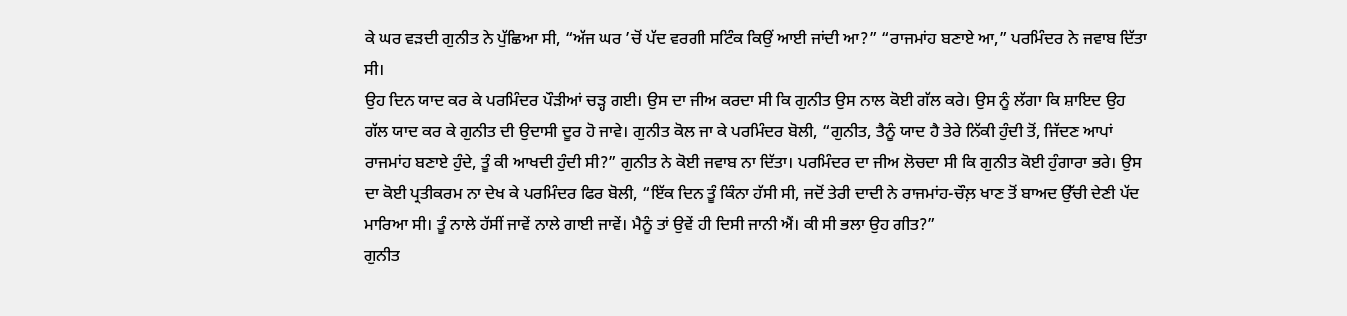ਕੇ ਘਰ ਵੜਦੀ ਗੁਨੀਤ ਨੇ ਪੁੱਛਿਆ ਸੀ, “ਅੱਜ ਘਰ ’ਚੋਂ ਪੱਦ ਵਰਗੀ ਸਟਿੰਕ ਕਿਉਂ ਆਈ ਜਾਂਦੀ ਆ?” “ਰਾਜਮਾਂਹ ਬਣਾਏ ਆ,” ਪਰਮਿੰਦਰ ਨੇ ਜਵਾਬ ਦਿੱਤਾ ਸੀ।
ਉਹ ਦਿਨ ਯਾਦ ਕਰ ਕੇ ਪਰਮਿੰਦਰ ਪੌੜੀਆਂ ਚੜ੍ਹ ਗਈ। ਉਸ ਦਾ ਜੀਅ ਕਰਦਾ ਸੀ ਕਿ ਗੁਨੀਤ ਉਸ ਨਾਲ ਕੋਈ ਗੱਲ ਕਰੇ। ਉਸ ਨੂੰ ਲੱਗਾ ਕਿ ਸ਼ਾਇਦ ਉਹ ਗੱਲ ਯਾਦ ਕਰ ਕੇ ਗੁਨੀਤ ਦੀ ਉਦਾਸੀ ਦੂਰ ਹੋ ਜਾਵੇ। ਗੁਨੀਤ ਕੋਲ ਜਾ ਕੇ ਪਰਮਿੰਦਰ ਬੋਲੀ, “ਗੁਨੀਤ, ਤੈਨੂੰ ਯਾਦ ਹੈ ਤੇਰੇ ਨਿੱਕੀ ਹੁੰਦੀ ਤੋਂ, ਜਿੱਦਣ ਆਪਾਂ ਰਾਜਮਾਂਹ ਬਣਾਏ ਹੁੰਦੇ, ਤੂੰ ਕੀ ਆਖਦੀ ਹੁੰਦੀ ਸੀ?” ਗੁਨੀਤ ਨੇ ਕੋਈ ਜਵਾਬ ਨਾ ਦਿੱਤਾ। ਪਰਮਿੰਦਰ ਦਾ ਜੀਅ ਲੋਚਦਾ ਸੀ ਕਿ ਗੁਨੀਤ ਕੋਈ ਹੁੰਗਾਰਾ ਭਰੇ। ਉਸ ਦਾ ਕੋਈ ਪ੍ਰਤੀਕਰਮ ਨਾ ਦੇਖ ਕੇ ਪਰਮਿੰਦਰ ਫਿਰ ਬੋਲੀ, “ਇੱਕ ਦਿਨ ਤੂੰ ਕਿੰਨਾ ਹੱਸੀ ਸੀ, ਜਦੋਂ ਤੇਰੀ ਦਾਦੀ ਨੇ ਰਾਜਮਾਂਹ-ਚੌਲ਼ ਖਾਣ ਤੋਂ ਬਾਅਦ ਉੱਚੀ ਦੇਣੀ ਪੱਦ ਮਾਰਿਆ ਸੀ। ਤੂੰ ਨਾਲੇ ਹੱਸੀਂ ਜਾਵੇਂ ਨਾਲੇ ਗਾਈ ਜਾਵੇਂ। ਮੈਨੂੰ ਤਾਂ ਉਵੇਂ ਹੀ ਦਿਸੀ ਜਾਨੀ ਐਂ। ਕੀ ਸੀ ਭਲਾ ਉਹ ਗੀਤ?”
ਗੁਨੀਤ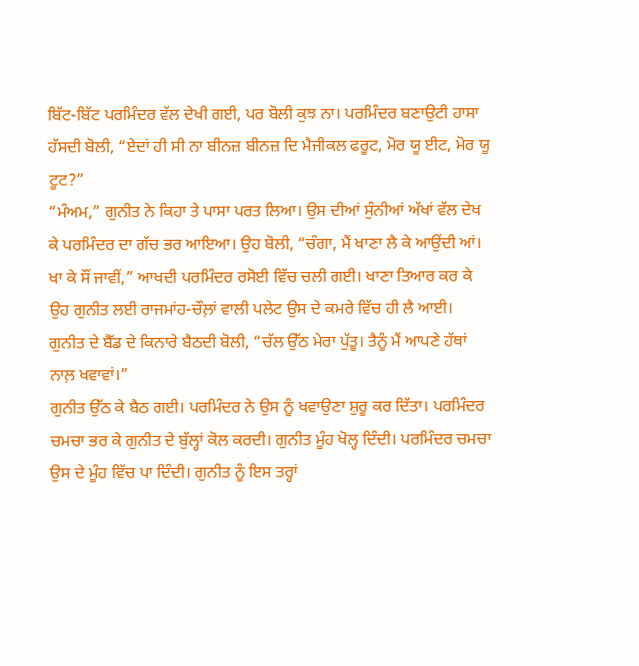ਬਿੱਟ-ਬਿੱਟ ਪਰਮਿੰਦਰ ਵੱਲ ਦੇਖੀ ਗਈ, ਪਰ ਬੋਲੀ ਕੁਝ ਨਾ। ਪਰਮਿੰਦਰ ਬਣਾਉਟੀ ਹਾਸਾ ਹੱਸਦੀ ਬੋਲੀ, “ਏਦਾਂ ਹੀ ਸੀ ਨਾ ਬੀਨਜ਼ ਬੀਨਜ਼ ਦਿ ਮੈਜੀਕਲ ਫਰੂਟ, ਮੋਰ ਯੂ ਈਟ, ਮੋਰ ਯੂ ਟੂਟ?”
“ਮੰਅਮ,” ਗੁਨੀਤ ਨੇ ਕਿਹਾ ਤੇ ਪਾਸਾ ਪਰਤ ਲਿਆ। ਉਸ ਦੀਆਂ ਸੁੰਨੀਆਂ ਅੱਖਾਂ ਵੱਲ ਦੇਖ ਕੇ ਪਰਮਿੰਦਰ ਦਾ ਗੱਚ ਭਰ ਆਇਆ। ਉਹ ਬੋਲੀ, “ਚੰਗਾ, ਮੈਂ ਖਾਣਾ ਲੈ ਕੇ ਆਉਂਦੀ ਆਂ। ਖਾ ਕੇ ਸੌਂ ਜਾਵੀਂ,” ਆਖਦੀ ਪਰਮਿੰਦਰ ਰਸੋਈ ਵਿੱਚ ਚਲੀ ਗਈ। ਖਾਣਾ ਤਿਆਰ ਕਰ ਕੇ ਉਹ ਗੁਨੀਤ ਲਈ ਰਾਜਮਾਂਹ-ਚੌਲ਼ਾਂ ਵਾਲੀ ਪਲੇਟ ਉਸ ਦੇ ਕਮਰੇ ਵਿੱਚ ਹੀ ਲੈ ਆਈ। ਗੁਨੀਤ ਦੇ ਬੈੱਡ ਦੇ ਕਿਨਾਰੇ ਬੈਠਦੀ ਬੋਲੀ, “ਚੱਲ ਉੱਠ ਮੇਰਾ ਪੁੱਤੂ। ਤੈਨੂੰ ਮੈਂ ਆਪਣੇ ਹੱਥਾਂ ਨਾਲ਼ ਖਵਾਵਾਂ।”
ਗੁਨੀਤ ਉੱਠ ਕੇ ਬੈਠ ਗਈ। ਪਰਮਿੰਦਰ ਨੇ ਉਸ ਨੂੰ ਖਵਾਉਣਾ ਸ਼ੁਰੂ ਕਰ ਦਿੱਤਾ। ਪਰਮਿੰਦਰ ਚਮਚਾ ਭਰ ਕੇ ਗੁਨੀਤ ਦੇ ਬੁੱਲ੍ਹਾਂ ਕੋਲ ਕਰਦੀ। ਗੁਨੀਤ ਮੂੰਹ ਖੋਲ੍ਹ ਦਿੰਦੀ। ਪਰਮਿੰਦਰ ਚਮਚਾ ਉਸ ਦੇ ਮੂੰਹ ਵਿੱਚ ਪਾ ਦਿੰਦੀ। ਗੁਨੀਤ ਨੂੰ ਇਸ ਤਰ੍ਹਾਂ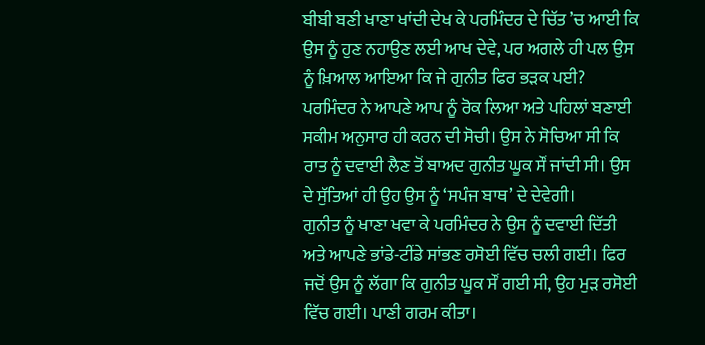ਬੀਬੀ ਬਣੀ ਖਾਣਾ ਖਾਂਦੀ ਦੇਖ ਕੇ ਪਰਮਿੰਦਰ ਦੇ ਚਿੱਤ ’ਚ ਆਈ ਕਿ ਉਸ ਨੂੰ ਹੁਣ ਨਹਾਉਣ ਲਈ ਆਖ ਦੇਵੇ, ਪਰ ਅਗਲੇ ਹੀ ਪਲ ਉਸ ਨੂੰ ਖ਼ਿਆਲ ਆਇਆ ਕਿ ਜੇ ਗੁਨੀਤ ਫਿਰ ਭੜਕ ਪਈ? ਪਰਮਿੰਦਰ ਨੇ ਆਪਣੇ ਆਪ ਨੂੰ ਰੋਕ ਲਿਆ ਅਤੇ ਪਹਿਲਾਂ ਬਣਾਈ ਸਕੀਮ ਅਨੁਸਾਰ ਹੀ ਕਰਨ ਦੀ ਸੋਚੀ। ਉਸ ਨੇ ਸੋਚਿਆ ਸੀ ਕਿ ਰਾਤ ਨੂੰ ਦਵਾਈ ਲੈਣ ਤੋਂ ਬਾਅਦ ਗੁਨੀਤ ਘੂਕ ਸੌਂ ਜਾਂਦੀ ਸੀ। ਉਸ ਦੇ ਸੁੱਤਿਆਂ ਹੀ ਉਹ ਉਸ ਨੂੰ ‘ਸਪੰਜ ਬਾਥ’ ਦੇ ਦੇਵੇਗੀ।
ਗੁਨੀਤ ਨੂੰ ਖਾਣਾ ਖਵਾ ਕੇ ਪਰਮਿੰਦਰ ਨੇ ਉਸ ਨੂੰ ਦਵਾਈ ਦਿੱਤੀ ਅਤੇ ਆਪਣੇ ਭਾਂਡੇ-ਟੀਂਡੇ ਸਾਂਭਣ ਰਸੋਈ ਵਿੱਚ ਚਲੀ ਗਈ। ਫਿਰ ਜਦੋਂ ਉਸ ਨੂੰ ਲੱਗਾ ਕਿ ਗੁਨੀਤ ਘੂਕ ਸੌਂ ਗਈ ਸੀ, ਉਹ ਮੁੜ ਰਸੋਈ ਵਿੱਚ ਗਈ। ਪਾਣੀ ਗਰਮ ਕੀਤਾ।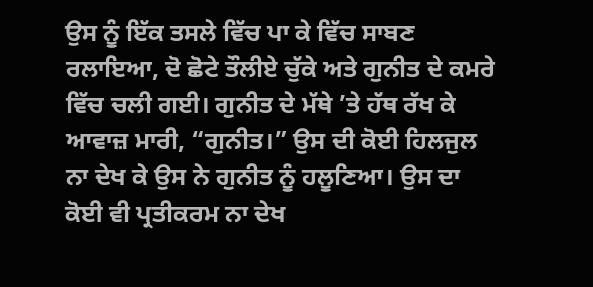ਉਸ ਨੂੰ ਇੱਕ ਤਸਲੇ ਵਿੱਚ ਪਾ ਕੇ ਵਿੱਚ ਸਾਬਣ ਰਲਾਇਆ, ਦੋ ਛੋਟੇ ਤੌਲੀਏ ਚੁੱਕੇ ਅਤੇ ਗੁਨੀਤ ਦੇ ਕਮਰੇ ਵਿੱਚ ਚਲੀ ਗਈ। ਗੁਨੀਤ ਦੇ ਮੱਥੇ ’ਤੇ ਹੱਥ ਰੱਖ ਕੇ ਆਵਾਜ਼ ਮਾਰੀ, “ਗੁਨੀਤ।” ਉਸ ਦੀ ਕੋਈ ਹਿਲਜੁਲ ਨਾ ਦੇਖ ਕੇ ਉਸ ਨੇ ਗੁਨੀਤ ਨੂੰ ਹਲੂਣਿਆ। ਉਸ ਦਾ ਕੋਈ ਵੀ ਪ੍ਰਤੀਕਰਮ ਨਾ ਦੇਖ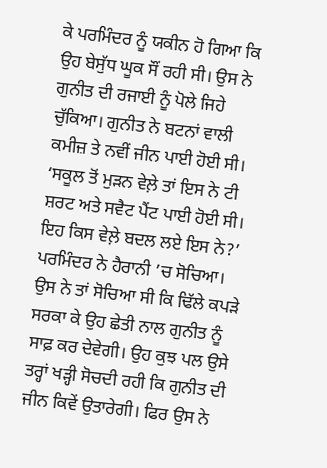ਕੇ ਪਰਮਿੰਦਰ ਨੂੰ ਯਕੀਨ ਹੋ ਗਿਆ ਕਿ ਉਹ ਬੇਸੁੱਧ ਘੂਕ ਸੌਂ ਰਹੀ ਸੀ। ਉਸ ਨੇ ਗੁਨੀਤ ਦੀ ਰਜਾਈ ਨੂੰ ਪੋਲੇ ਜਿਹੇ ਚੁੱਕਿਆ। ਗੁਨੀਤ ਨੇ ਬਟਨਾਂ ਵਾਲੀ ਕਮੀਜ਼ ਤੇ ਨਵੀਂ ਜੀਨ ਪਾਈ ਹੋਈ ਸੀ। ‘ਸਕੂਲ ਤੋਂ ਮੁੜਨ ਵੇਲ਼ੇ ਤਾਂ ਇਸ ਨੇ ਟੀ ਸ਼ਰਟ ਅਤੇ ਸਵੈਟ ਪੈਂਟ ਪਾਈ ਹੋਈ ਸੀ। ਇਹ ਕਿਸ ਵੇਲ਼ੇ ਬਦਲ ਲਏ ਇਸ ਨੇ?’ ਪਰਮਿੰਦਰ ਨੇ ਹੈਰਾਨੀ ’ਚ ਸੋਚਿਆ। ਉਸ ਨੇ ਤਾਂ ਸੋਚਿਆ ਸੀ ਕਿ ਢਿੱਲੇ ਕਪੜੇ ਸਰਕਾ ਕੇ ਉਹ ਛੇਤੀ ਨਾਲ ਗੁਨੀਤ ਨੂੰ ਸਾਫ਼ ਕਰ ਦੇਵੇਗੀ। ਉਹ ਕੁਝ ਪਲ ਉਸੇ ਤਰ੍ਹਾਂ ਖੜ੍ਹੀ ਸੋਚਦੀ ਰਹੀ ਕਿ ਗੁਨੀਤ ਦੀ ਜੀਨ ਕਿਵੇਂ ਉਤਾਰੇਗੀ। ਫਿਰ ਉਸ ਨੇ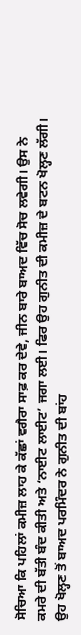ਸੋਚਿਆ ਕਿ ਪਹਿਲਾਂ ਕਮੀਜ਼ ਲਾਹ ਕੇ ਕੱਛਾਂ ਵਗੈਰਾ ਸਾਫ਼ ਕਰ ਦੇਵੇ, ਜੀਨ ਬਾਰੇ ਬਾਅਦ ਵਿੱਚ ਸੋਚ ਲਵੇਗੀ। ਉਸ ਨੇ ਕਮਰੇ ਦੀ ਬੱਤੀ ਬੰਦ ਕੀਤੀ ਅਤੇ ‘ਨਾਈਟ ਲਾਈਟ’ ਜਗਾ ਲਈ। ਫਿਰ ਉਹ ਗੁਨੀਤ ਦੀ ਕਮੀਜ਼ ਦੇ ਬਟਨ ਖੋਲ੍ਹਣ ਲੱਗੀ। ਉਹ ਖੋਲ੍ਹਣ ਤੋਂ ਬਾਅਦ ਪਰਮਿੰਦਰ ਨੇ ਗੁਨੀਤ ਦੀ ਬਾਂਹ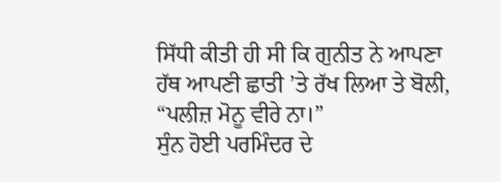ਸਿੱਧੀ ਕੀਤੀ ਹੀ ਸੀ ਕਿ ਗੁਨੀਤ ਨੇ ਆਪਣਾ ਹੱਥ ਆਪਣੀ ਛਾਤੀ ’ਤੇ ਰੱਖ ਲਿਆ ਤੇ ਬੋਲੀ, “ਪਲੀਜ਼ ਮੋਨੂ ਵੀਰੇ ਨਾ।”
ਸੁੰਨ ਹੋਈ ਪਰਮਿੰਦਰ ਦੇ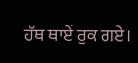ਹੱਥ ਥਾਏਂ ਰੁਕ ਗਏ।